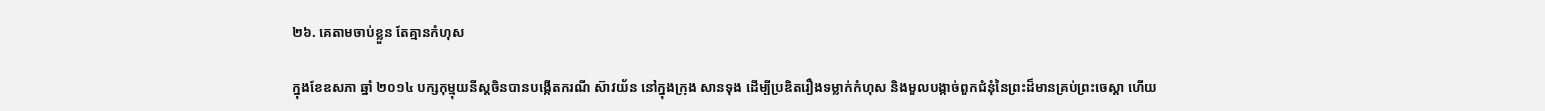២៦. គេតាមចាប់ខ្លួន តែគ្មានកំហុស

ក្នុងខែឧសភា ឆ្នាំ ២០១៤ បក្សកុម្មុយនីស្តចិនបានបង្កើតករណី ស៊ាវយ័ន នៅក្នុងក្រុង សានទុង ដើម្បីប្រឌិតរឿងទម្លាក់កំហុស និងមួលបង្កាច់ពួកជំនុំនៃព្រះដ៏មានគ្រប់ព្រះចេស្ដា ហើយ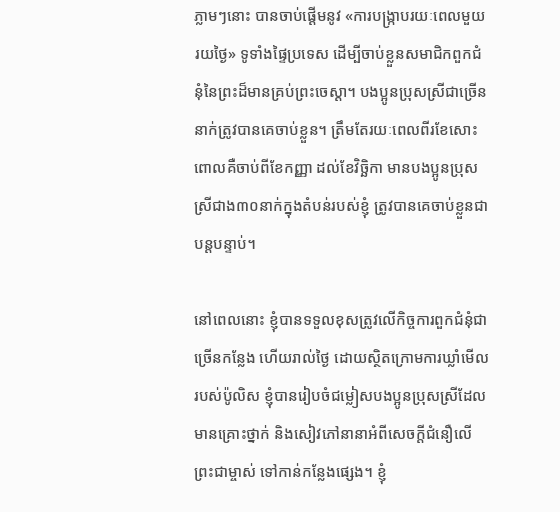ភ្លាមៗនោះ បានចាប់ផ្ដើមនូវ «ការបង្ក្រាបរយៈពេលមួយរយថ្ងៃ» ទូទាំងផ្ទៃប្រទេស ដើម្បីចាប់ខ្លួនសមាជិកពួកជំនុំនៃព្រះដ៏មានគ្រប់ព្រះចេស្ដា។ បងប្អូនប្រុសស្រីជាច្រើននាក់ត្រូវបានគេចាប់ខ្លួន។ ត្រឹមតែរយៈពេលពីរខែសោះ ពោលគឺចាប់ពីខែកញ្ញា ដល់ខែវិច្ឆិកា មានបងប្អូនប្រុសស្រីជាង៣០នាក់ក្នុងតំបន់របស់ខ្ញុំ ត្រូវបានគេចាប់ខ្លួនជាបន្តបន្ទាប់។

នៅពេលនោះ ខ្ញុំបានទទួលខុសត្រូវលើកិច្ចការពួកជំនុំជាច្រើនកន្លែង ហើយរាល់ថ្ងៃ ដោយស្ថិតក្រោមការឃ្លាំមើលរបស់ប៉ូលិស ខ្ញុំបានរៀបចំជម្លៀសបងប្អូនប្រុសស្រីដែលមានគ្រោះថ្នាក់ និងសៀវភៅនានាអំពីសេចក្តីជំនឿលើព្រះជាម្ចាស់ ទៅកាន់កន្លែងផ្សេង។ ខ្ញុំ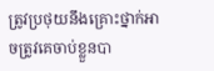ត្រូវប្រថុយនឹងគ្រោះថ្នាក់អាចត្រូវគេចាប់ខ្លួនបា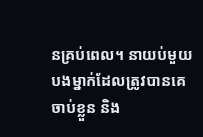នគ្រប់ពេល។ នាយប់មួយ បងម្នាក់ដែលត្រូវបានគេចាប់ខ្លួន និង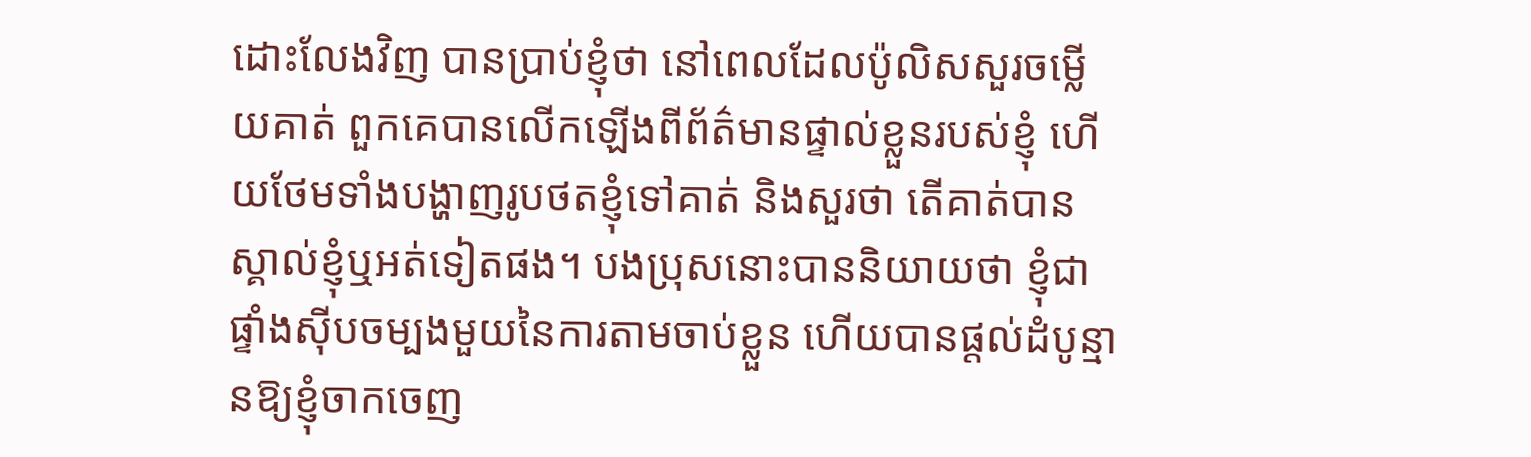ដោះលែងវិញ បានប្រាប់ខ្ញុំថា នៅពេលដែលប៉ូលិសសួរចម្លើយគាត់ ពួកគេបានលើកឡើងពីព័ត៌មានផ្ទាល់ខ្លួនរបស់ខ្ញុំ ហើយថែមទាំងបង្ហាញរូបថតខ្ញុំទៅគាត់ និងសួរថា តើគាត់បានស្គាល់ខ្ញុំឬអត់ទៀតផង។ បងប្រុសនោះបាននិយាយថា ខ្ញុំជាផ្ទាំងស៊ីបចម្បងមួយនៃការតាមចាប់ខ្លួន ហើយបានផ្ដល់ដំបូន្មានឱ្យខ្ញុំចាកចេញ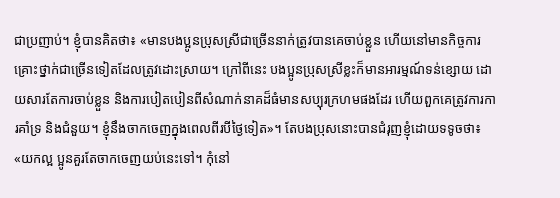ជាប្រញាប់។ ខ្ញុំបានគិតថា៖ «មានបងប្អូនប្រុសស្រីជាច្រើននាក់ត្រូវបានគេចាប់ខ្លួន ហើយនៅមានកិច្ចការគ្រោះថ្នាក់ជាច្រើនទៀតដែលត្រូវដោះស្រាយ។ ក្រៅពីនេះ បងប្អូនប្រុសស្រីខ្លះក៏មានអារម្មណ៍ទន់ខ្សោយ ដោយសារតែការចាប់ខ្លួន និងការបៀតបៀនពីសំណាក់នាគដ៏ធំមានសប្បុរក្រហមផងដែរ ហើយពួកគេត្រូវការការគាំទ្រ និងជំនួយ។ ខ្ញុំនឹងចាកចេញក្នុងពេលពីរបីថ្ងៃទៀត»។ តែបងប្រុសនោះបានជំរុញខ្ញុំដោយទទូចថា៖ «យកល្អ ប្អូនគួរតែចាកចេញយប់នេះទៅ។ កុំនៅ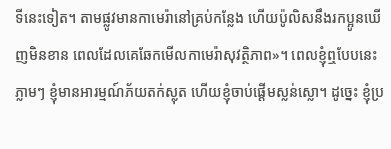ទីនេះទៀត។ តាមផ្លូវមានកាមេរ៉ានៅគ្រប់កន្លែង ហើយប៉ូលិសនឹងរកប្អូនឃើញមិនខាន ពេលដែលគេឆែកមើលកាមេរ៉ាសុវត្ថិភាព»។ ពេលខ្ញុំឮបែបនេះ ភ្លាមៗ ខ្ញុំមានអារម្មណ៍ភ័យតក់ស្លុត ហើយខ្ញុំចាប់ផ្ដើមស្លន់ស្លោ។ ដូច្នេះ ខ្ញុំប្រ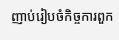ញាប់រៀបចំកិច្ចការពួក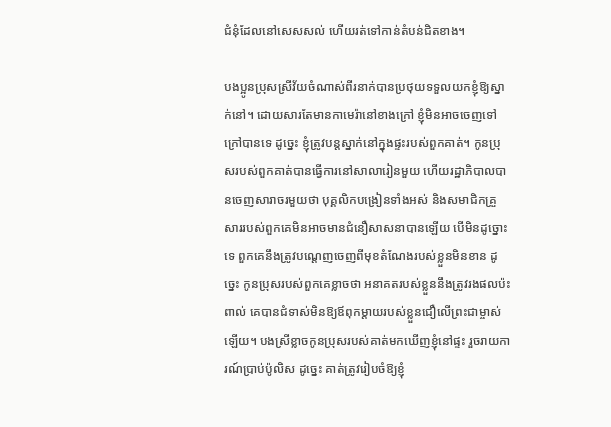ជំនុំដែលនៅសេសសល់ ហើយរត់ទៅកាន់តំបន់ជិតខាង។

បងប្អូនប្រុសស្រីវ័យចំណាស់ពីរនាក់បានប្រថុយទទួលយកខ្ញុំឱ្យស្នាក់នៅ។ ដោយសារតែមានកាមេរ៉ានៅខាងក្រៅ ខ្ញុំមិនអាចចេញទៅក្រៅបានទេ ដូច្នេះ ខ្ញុំត្រូវបន្តស្នាក់នៅក្នុងផ្ទះរបស់ពួកគាត់។ កូនប្រុសរបស់ពួកគាត់បានធ្វើការនៅសាលារៀនមួយ ហើយរដ្ឋាភិបាលបានចេញសារាចរមួយថា បុគ្គលិកបង្រៀនទាំងអស់ និងសមាជិកគ្រួសាររបស់ពួកគេមិនអាចមានជំនឿសាសនាបានឡើយ បើមិនដូច្នោះទេ ពួកគេនឹងត្រូវបណ្ដេញចេញពីមុខតំណែងរបស់ខ្លួនមិនខាន ដូច្នេះ កូនប្រុសរបស់ពួកគេខ្លាចថា អនាគតរបស់ខ្លួននឹងត្រូវរងផលប៉ះពាល់ គេបានជំទាស់មិនឱ្យឪពុកម្ដាយរបស់ខ្លួនជឿលើព្រះជាម្ចាស់ឡើយ។ បងស្រីខ្លាចកូនប្រុសរបស់គាត់មកឃើញខ្ញុំនៅផ្ទះ រួចរាយការណ៍ប្រាប់ប៉ូលិស ដូច្នេះ គាត់ត្រូវរៀបចំឱ្យខ្ញុំ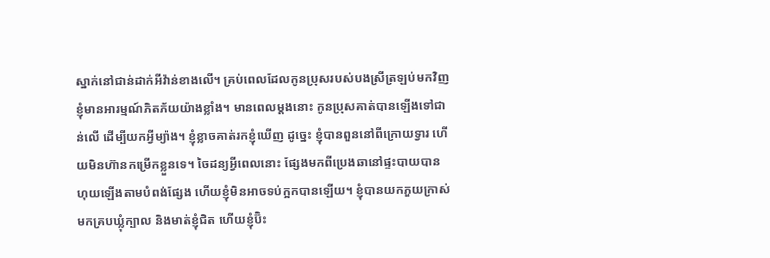ស្នាក់នៅជាន់ដាក់អីវ៉ាន់ខាងលើ។ គ្រប់ពេលដែលកូនប្រុសរបស់បងស្រីត្រឡប់មកវិញ ខ្ញុំមានអារម្មណ៍ភិតភ័យយ៉ាងខ្លាំង។ មានពេលម្ដងនោះ កូនប្រុសគាត់បានឡើងទៅជាន់លើ ដើម្បីយកអ្វីម្យ៉ាង។ ខ្ញុំខ្លាចគាត់រកខ្ញុំឃើញ ដូច្នេះ ខ្ញុំបានពួននៅពីក្រោយទ្វារ ហើយមិនហ៊ានកម្រើកខ្លួនទេ។ ចៃដន្យអ្វីពេលនោះ ផ្សែងមកពីប្រេងឆានៅផ្ទះបាយបានហុយឡើងតាមបំពង់ផ្សែង ហើយខ្ញុំមិនអាចទប់ក្អកបានឡើយ។ ខ្ញុំបានយកភួយក្រាស់មកគ្របឃ្លុំក្បាល និងមាត់ខ្ញុំជិត ហើយខ្ញុំប៊ិះ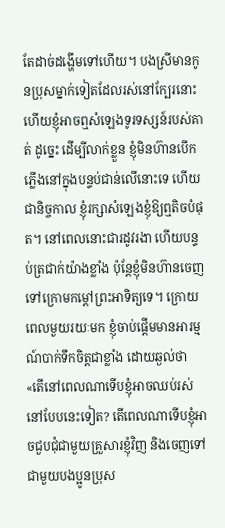តែដាច់ដង្ហើមទៅហើយ។ បងស្រីមានកូនប្រុសម្នាក់ទៀតដែលរស់នៅក្បែរនោះ ហើយខ្ញុំអាចឮសំឡេងទូរទស្សន៍របស់គាត់ ដូច្នេះ ដើម្បីលាក់ខ្លួន ខ្ញុំមិនហ៊ានបើកភ្លើងនៅក្នុងបន្ទប់ជាន់លើនោះទេ ហើយជានិច្ចកាល ខ្ញុំរក្សាសំឡេងខ្ញុំឱ្យឮតិចបំផុត។ នៅពេលនោះជារដូវរងា ហើយបន្ទប់ត្រជាក់យ៉ាងខ្លាំង ប៉ុន្តែខ្ញុំមិនហ៊ានចេញទៅក្រោមកម្ដៅព្រះអាទិត្យទេ។ ក្រោយពេលមួយរយៈមក ខ្ញុំចាប់ផ្ដើមមានអារម្មណ៍បាក់ទឹកចិត្តជាខ្លាំង ដោយឆ្ងល់ថា «តើនៅពេលណាទើបខ្ញុំអាចឈប់រស់នៅបែបនេះទៀត? តើពេលណាទើបខ្ញុំអាចជួបជុំជាមួយគ្រួសារខ្ញុំវិញ និងចេញទៅជាមួយបងប្អូនប្រុស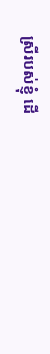ស្រីរបស់ខ្ញុំ ដើ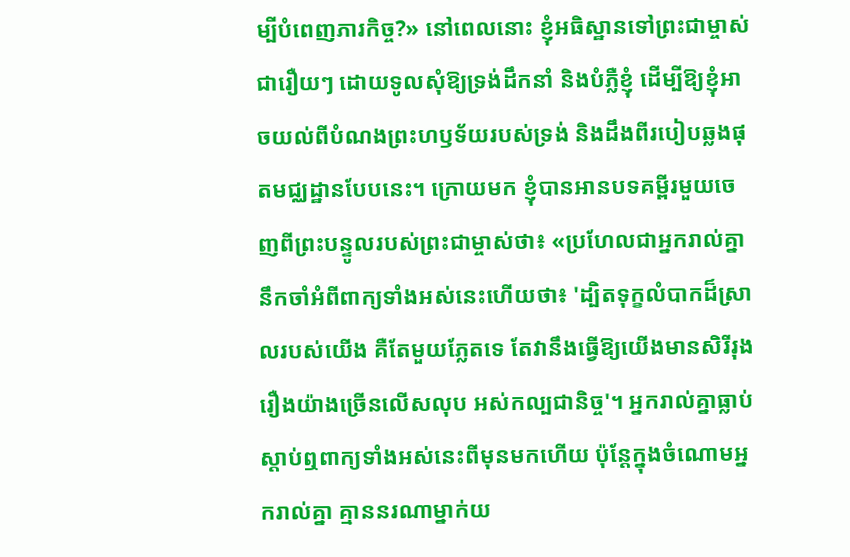ម្បីបំពេញភារកិច្ច?» នៅពេលនោះ ខ្ញុំអធិស្ឋានទៅព្រះជាម្ចាស់ជារឿយៗ ដោយទូលសុំឱ្យទ្រង់ដឹកនាំ និងបំភ្លឺខ្ញុំ ដើម្បីឱ្យខ្ញុំអាចយល់ពីបំណងព្រះហឫទ័យរបស់ទ្រង់ និងដឹងពីរបៀបឆ្លងផុតមជ្ឈដ្ឋានបែបនេះ។ ក្រោយមក ខ្ញុំបានអានបទគម្ពីរមួយចេញពីព្រះបន្ទូលរបស់ព្រះជាម្ចាស់ថា៖ «ប្រហែលជាអ្នករាល់គ្នានឹកចាំអំពីពាក្យទាំងអស់នេះហើយថា៖ 'ដ្បិតទុក្ខលំបាកដ៏ស្រាលរបស់យើង គឺតែមួយភ្លែតទេ តែវានឹងធ្វើឱ្យយើងមានសិរីរុងរឿងយ៉ាងច្រើនលើសលុប អស់កល្បជានិច្ច'។ អ្នករាល់គ្នាធ្លាប់ស្ដាប់ឮពាក្យទាំងអស់នេះពីមុនមកហើយ ប៉ុន្ដែក្នុងចំណោមអ្នករាល់គ្នា គ្មាននរណាម្នាក់យ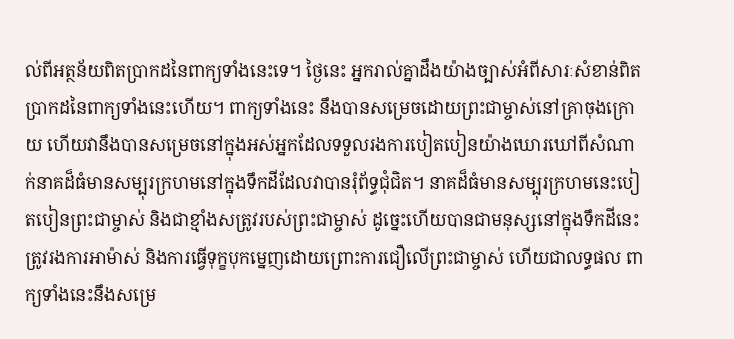ល់ពីអត្ថន័យពិតប្រាកដនៃពាក្យទាំងនេះទេ។ ថ្ងៃនេះ អ្នករាល់គ្នាដឹងយ៉ាងច្បាស់អំពីសារៈសំខាន់ពិតប្រាកដនៃពាក្យទាំងនេះហើយ។ ពាក្យទាំងនេះ នឹងបានសម្រេចដោយព្រះជាម្ចាស់នៅគ្រាចុងក្រោយ ហើយវានឹងបានសម្រេចនៅក្នុងអស់អ្នកដែលទទួលរងការបៀតបៀនយ៉ាងឃោរឃៅពីសំណាក់នាគដ៏ធំមានសម្បុរក្រហមនៅក្នុងទឹកដីដែលវាបានរុំព័ទ្ធជុំជិត។ នាគដ៏ធំមានសម្បុរក្រហមនេះបៀតបៀនព្រះជាម្ចាស់ និងជាខ្មាំងសត្រូវរបស់ព្រះជាម្ចាស់ ដូច្នេះហើយបានជាមនុស្សនៅក្នុងទឹកដីនេះ ត្រូវរងការអាម៉ាស់ និងការធ្វើទុក្ខបុកម្នេញដោយព្រោះការជឿលើព្រះជាម្ចាស់ ហើយជាលទ្ធផល ពាក្យទាំងនេះនឹងសម្រេ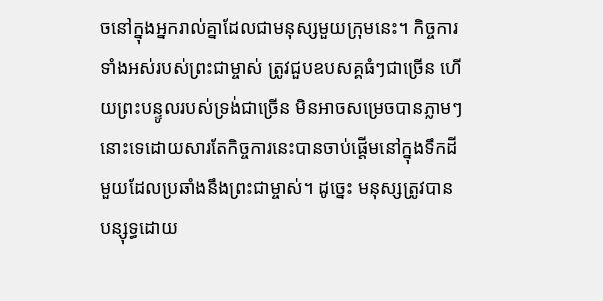ចនៅក្នុងអ្នករាល់គ្នាដែលជាមនុស្សមួយក្រុមនេះ។ កិច្ចការទាំងអស់របស់ព្រះជាម្ចាស់ ត្រូវជួបឧបសគ្គធំៗជាច្រើន ហើយព្រះបន្ទូលរបស់ទ្រង់ជាច្រើន មិនអាចសម្រេចបានភ្លាមៗនោះទេដោយសារតែកិច្ចការនេះបានចាប់ផ្ដើមនៅក្នុងទឹកដីមួយដែលប្រឆាំងនឹងព្រះជាម្ចាស់។ ដូច្នេះ មនុស្សត្រូវបានបន្សុទ្ធដោយ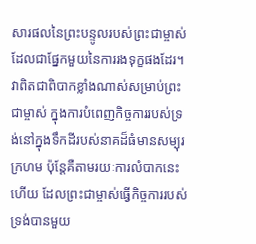សារផលនៃព្រះបន្ទូលរបស់ព្រះជាម្ចាស់ ដែលជាផ្នែកមួយនៃការរងទុក្ខផងដែរ។ វាពិតជាពិបាកខ្លាំងណាស់សម្រាប់ព្រះជាម្ចាស់ ក្នុងការបំពេញកិច្ចការរបស់ទ្រង់នៅក្នុងទឹកដីរបស់នាគដ៏ធំមានសម្បុរក្រហម ប៉ុន្ដែគឺតាមរយៈការលំបាកនេះហើយ ដែលព្រះជាម្ចាស់ធ្វើកិច្ចការរបស់ទ្រង់បានមួយ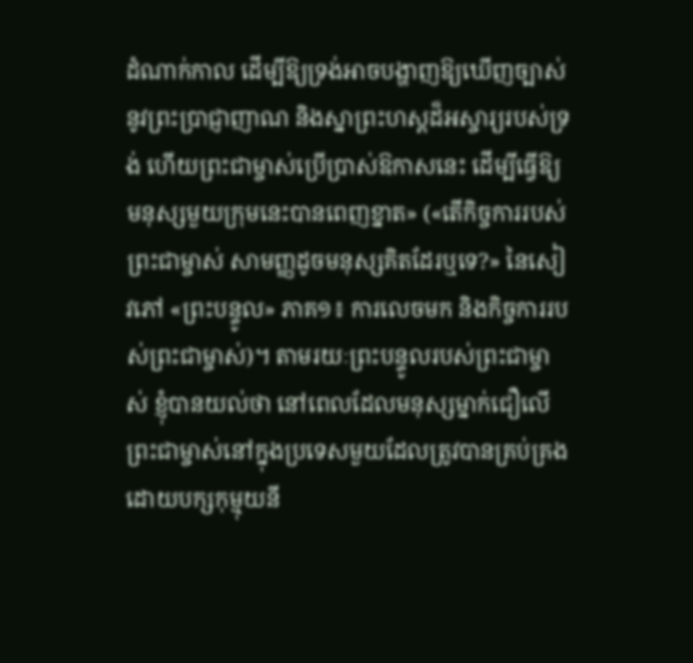ដំណាក់កាល ដើម្បីឱ្យទ្រង់អាចបង្ហាញឱ្យឃើញច្បាស់នូវព្រះប្រាជ្ញាញាណ និងស្នាព្រះហស្តដ៏អស្ចារ្យរបស់ទ្រង់ ហើយព្រះជាម្ចាស់ប្រើប្រាស់ឱកាសនេះ ដើម្បីធ្វើឱ្យមនុស្សមួយក្រុមនេះបានពេញខ្នាត» («តើកិច្ចការរបស់ព្រះជាម្ចាស់ សាមញ្ញដូចមនុស្សគិតដែរឬទេ?» នៃសៀវភៅ «ព្រះបន្ទូល» ភាគ១៖ ការលេចមក និងកិច្ចការរបស់ព្រះជាម្ចាស់)។ តាមរយៈព្រះបន្ទូលរបស់ព្រះជាម្ចាស់ ខ្ញុំបានយល់ថា នៅពេលដែលមនុស្សម្នាក់ជឿលើព្រះជាម្ចាស់នៅក្នុងប្រទេសមួយដែលត្រូវបានគ្រប់គ្រងដោយបក្សកុម្មុយនី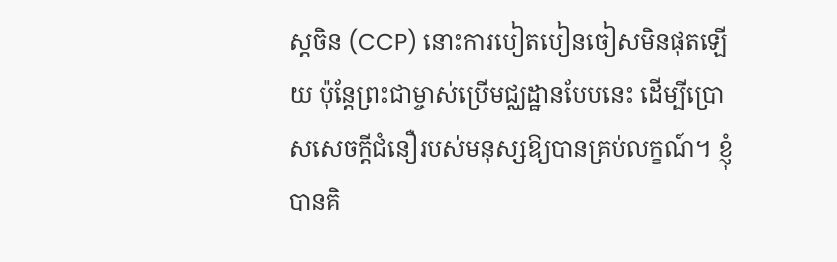ស្តចិន (CCP) នោះការបៀតបៀនចៀសមិនផុតឡើយ ប៉ុន្តែព្រះជាម្ចាស់ប្រើមជ្ឈដ្ឋានបែបនេះ ដើម្បីប្រោសសេចក្តីជំនឿរបស់មនុស្សឱ្យបានគ្រប់លក្ខណ៍។ ខ្ញុំបានគិ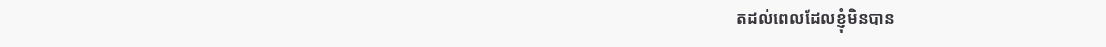តដល់ពេលដែលខ្ញុំមិនបាន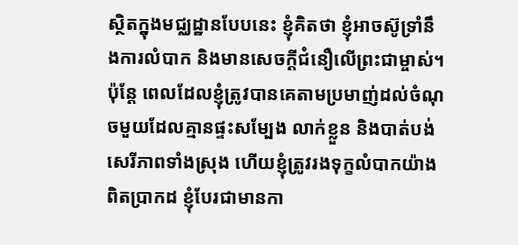ស្ថិតក្នុងមជ្ឈដ្ឋានបែបនេះ ខ្ញុំគិតថា ខ្ញុំអាចស៊ូទ្រាំនឹងការលំបាក និងមានសេចក្តីជំនឿលើព្រះជាម្ចាស់។ ប៉ុន្តែ ពេលដែលខ្ញុំត្រូវបានគេតាមប្រមាញ់ដល់ចំណុចមួយដែលគ្មានផ្ទះសម្បែង លាក់ខ្លួន និងបាត់បង់សេរីភាពទាំងស្រុង ហើយខ្ញុំត្រូវរងទុក្ខលំបាកយ៉ាងពិតប្រាកដ ខ្ញុំបែរជាមានកា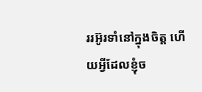ររអ៊ូរទាំនៅក្នុងចិត្ត ហើយអ្វីដែលខ្ញុំច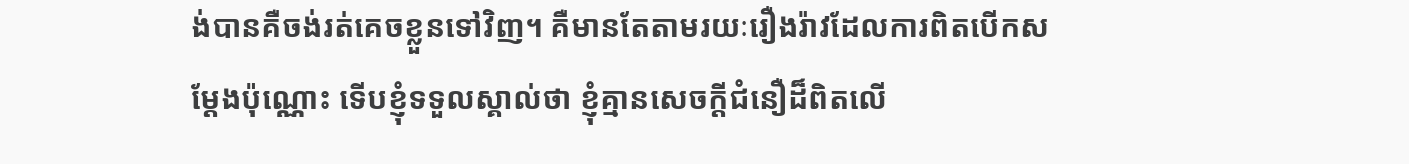ង់បានគឺចង់រត់គេចខ្លួនទៅវិញ។ គឺមានតែតាមរយៈរឿងរ៉ាវដែលការពិតបើកសម្ដែងប៉ុណ្ណោះ ទើបខ្ញុំទទួលស្គាល់ថា ខ្ញុំគ្មានសេចក្តីជំនឿដ៏ពិតលើ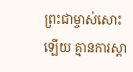ព្រះជាម្ចាស់សោះឡើយ គ្មានការស្ដា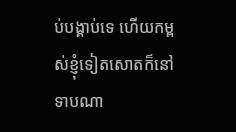ប់បង្គាប់ទេ ហើយកម្ពស់ខ្ញុំទៀតសោតក៏នៅទាបណា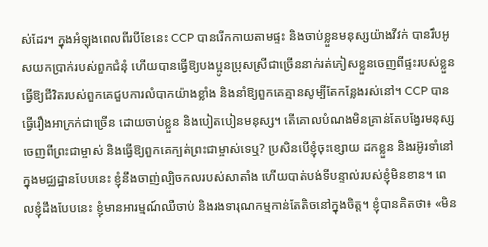ស់ដែរ។ ក្នុងអំឡុងពេលពីរបីខែនេះ CCP បានរើកកាយតាមផ្ទះ និងចាប់ខ្លួនមនុស្សយ៉ាងវីវក់ បានរឹបអូសយកប្រាក់របស់ពួកជំនុំ ហើយបានធ្វើឱ្យបងប្អូនប្រុសស្រីជាច្រើននាក់រត់ភៀសខ្លួនចេញពីផ្ទះរបស់ខ្លួន ធ្វើឱ្យជីវិតរបស់ពួកគេជួបការលំបាកយ៉ាងខ្លាំង និងនាំឱ្យពួកគេគ្មានសូម្បីតែកន្លែងរស់នៅ។ CCP បានធ្វើរឿងអាក្រក់ជាច្រើន ដោយចាប់ខ្លួន និងបៀតបៀនមនុស្ស។ តើគោលបំណងមិនគ្រាន់តែបង្វែរមនុស្សចេញពីព្រះជាម្ចាស់ និងធ្វើឱ្យពួកគេក្បត់ព្រះជាម្ចាស់ទេឬ? ប្រសិនបើខ្ញុំចុះខ្សោយ ដកខ្លួន និងរអ៊ូរទាំនៅក្នុងមជ្ឈដ្ឋានបែបនេះ ខ្ញុំនឹងចាញ់ល្បិចកលរបស់សាតាំង ហើយបាត់បង់ទីបន្ទាល់របស់ខ្ញុំមិនខាន។ ពេលខ្ញុំដឹងបែបនេះ ខ្ញុំមានអារម្មណ៍ឈឺចាប់ និងរងទារុណកម្មកាន់តែតិចនៅក្នុងចិត្ត។ ខ្ញុំបានគិតថា៖ «មិន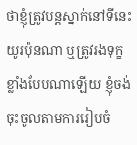ថាខ្ញុំត្រូវបន្តស្នាក់នៅទីនេះយូរប៉ុនណា ឬត្រូវរងទុក្ខខ្លាំងបែបណាឡើយ ខ្ញុំចង់ចុះចូលតាមការរៀបចំ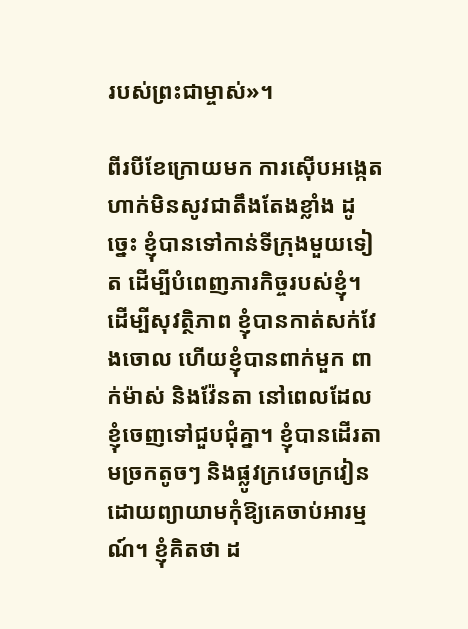របស់ព្រះជាម្ចាស់»។

ពីរបីខែក្រោយមក ការស៊ើបអង្កេតហាក់មិនសូវជាតឹងតែងខ្លាំង ដូច្នេះ ខ្ញុំបានទៅកាន់ទីក្រុងមួយទៀត ដើម្បីបំពេញភារកិច្ចរបស់ខ្ញុំ។ ដើម្បីសុវត្ថិភាព ខ្ញុំបានកាត់សក់វែងចោល ហើយខ្ញុំបានពាក់មួក ពាក់ម៉ាស់ និងវ៉ែនតា នៅពេលដែលខ្ញុំចេញទៅជួបជុំគ្នា។ ខ្ញុំបានដើរតាមច្រកតូចៗ និងផ្លូវក្រវេចក្រវៀន ដោយព្យាយាមកុំឱ្យគេចាប់អារម្មណ៍។ ខ្ញុំគិតថា ដ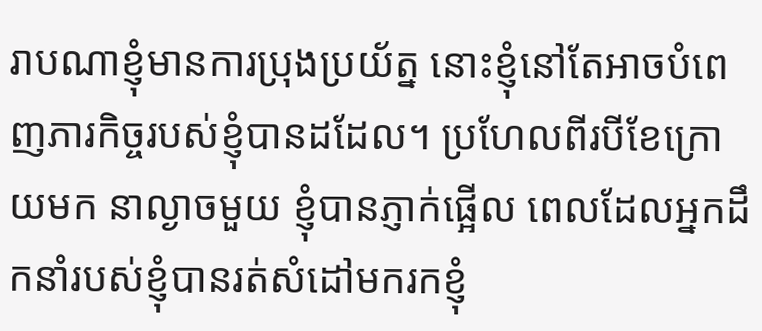រាបណាខ្ញុំមានការប្រុងប្រយ័ត្ន នោះខ្ញុំនៅតែអាចបំពេញភារកិច្ចរបស់ខ្ញុំបានដដែល។ ប្រហែលពីរបីខែក្រោយមក នាល្ងាចមួយ ខ្ញុំបានភ្ញាក់ផ្អើល ពេលដែលអ្នកដឹកនាំរបស់ខ្ញុំបានរត់សំដៅមករកខ្ញុំ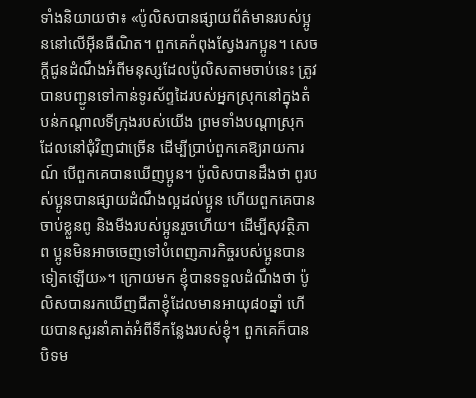ទាំងនិយាយថា៖ «ប៉ូលិសបានផ្សាយព័ត៌មានរបស់ប្អូននៅលើអ៊ីនធឺណិត។ ពួកគេកំពុងស្វែងរកប្អូន។ សេចក្តីជូនដំណឹងអំពីមនុស្សដែលប៉ូលិសតាមចាប់នេះ ត្រូវបានបញ្ជូនទៅកាន់ទូរស័ព្ទដៃរបស់អ្នកស្រុកនៅក្នុងតំបន់កណ្ដាលទីក្រុងរបស់យើង ព្រមទាំងបណ្ដាស្រុកដែលនៅជុំវិញជាច្រើន ដើម្បីប្រាប់ពួកគេឱ្យរាយការណ៍ បើពួកគេបានឃើញប្អូន។ ប៉ូលិសបានដឹងថា ពូរបស់ប្អូនបានផ្សាយដំណឹងល្អដល់ប្អូន ហើយពួកគេបានចាប់ខ្លួនពូ និងមីងរបស់ប្អូនរួចហើយ។ ដើម្បីសុវត្ថិភាព ប្អូនមិនអាចចេញទៅបំពេញភារកិច្ចរបស់ប្អូនបានទៀតឡើយ»។ ក្រោយមក ខ្ញុំបានទទួលដំណឹងថា ប៉ូលិសបានរកឃើញជីតាខ្ញុំដែលមានអាយុ៨០ឆ្នាំ ហើយបានសួរនាំគាត់អំពីទីកន្លែងរបស់ខ្ញុំ។ ពួកគេក៏បានបិទម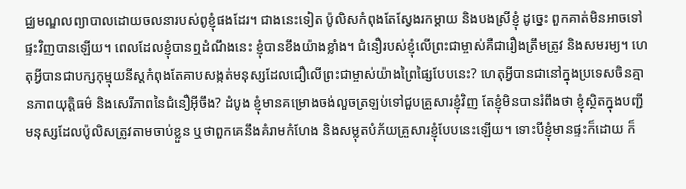ជ្ឈមណ្ឌលព្យាបាលដោយចលនារបស់ពូខ្ញុំផងដែរ។ ជាងនេះទៀត ប៉ូលិសកំពុងតែស្វែងរកម្ដាយ និងបងស្រីខ្ញុំ ដូច្នេះ ពួកគាត់មិនអាចទៅផ្ទះវិញបានឡើយ។ ពេលដែលខ្ញុំបានឮដំណឹងនេះ ខ្ញុំបានខឹងយ៉ាងខ្លាំង។ ជំនឿរបស់ខ្ញុំលើព្រះជាម្ចាស់គឺជារឿងត្រឹមត្រូវ និងសមរម្យ។ ហេតុអ្វីបានជាបក្សកុម្មុយនីស្តកំពុងតែគាបសង្កត់មនុស្សដែលជឿលើព្រះជាម្ចាស់យ៉ាងព្រៃផ្សៃបែបនេះ? ហេតុអ្វីបានជានៅក្នុងប្រទេសចិនគ្មានភាពយុត្តិធម៌ និងសេរីភាពនៃជំនឿអ៊ីចឹង? ដំបូង ខ្ញុំមានគម្រោងចង់លួចត្រឡប់ទៅជួបគ្រួសារខ្ញុំវិញ តែខ្ញុំមិនបានរំពឹងថា ខ្ញុំស្ថិតក្នុងបញ្ជីមនុស្សដែលប៉ូលិសត្រូវតាមចាប់ខ្លួន ឬថាពួកគេនឹងគំរាមកំហែង និងសម្លុតបំភ័យគ្រួសារខ្ញុំបែបនេះឡើយ។ ទោះបីខ្ញុំមានផ្ទះក៏ដោយ ក៏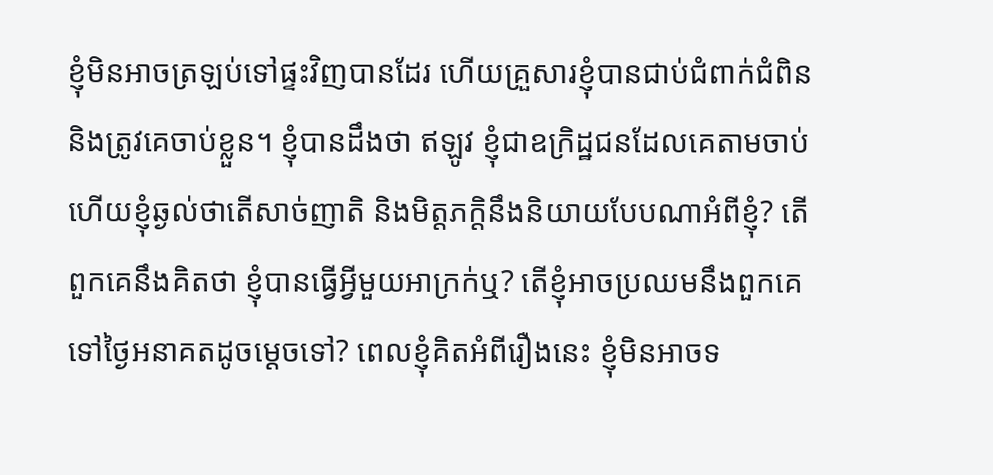ខ្ញុំមិនអាចត្រឡប់ទៅផ្ទះវិញបានដែរ ហើយគ្រួសារខ្ញុំបានជាប់ជំពាក់ជំពិន និងត្រូវគេចាប់ខ្លួន។ ខ្ញុំបានដឹងថា ឥឡូវ ខ្ញុំជាឧក្រិដ្ឋជនដែលគេតាមចាប់ ហើយខ្ញុំឆ្ងល់ថាតើសាច់ញាតិ និងមិត្តភក្ដិនឹងនិយាយបែបណាអំពីខ្ញុំ? តើពួកគេនឹងគិតថា ខ្ញុំបានធ្វើអ្វីមួយអាក្រក់ឬ? តើខ្ញុំអាចប្រឈមនឹងពួកគេទៅថ្ងៃអនាគតដូចម្ដេចទៅ? ពេលខ្ញុំគិតអំពីរឿងនេះ ខ្ញុំមិនអាចទ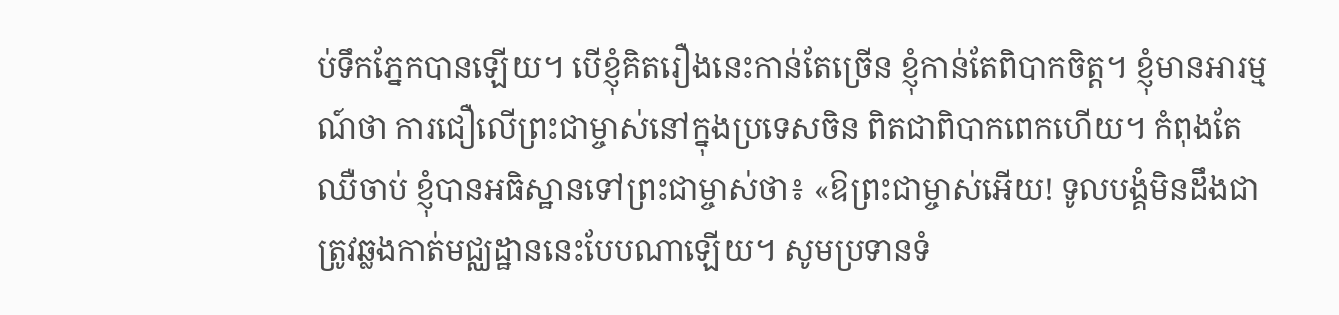ប់ទឹកភ្នែកបានឡើយ។ បើខ្ញុំគិតរឿងនេះកាន់តែច្រើន ខ្ញុំកាន់តែពិបាកចិត្ត។ ខ្ញុំមានអារម្មណ៍ថា ការជឿលើព្រះជាម្ចាស់នៅក្នុងប្រទេសចិន ពិតជាពិបាកពេកហើយ។ កំពុងតែឈឺចាប់ ខ្ញុំបានអធិស្ឋានទៅព្រះជាម្ចាស់ថា៖ «ឱព្រះជាម្ចាស់អើយ! ទូលបង្គំមិនដឹងជាត្រូវឆ្លងកាត់មជ្ឈដ្ឋាននេះបែបណាឡើយ។ សូមប្រទានទំ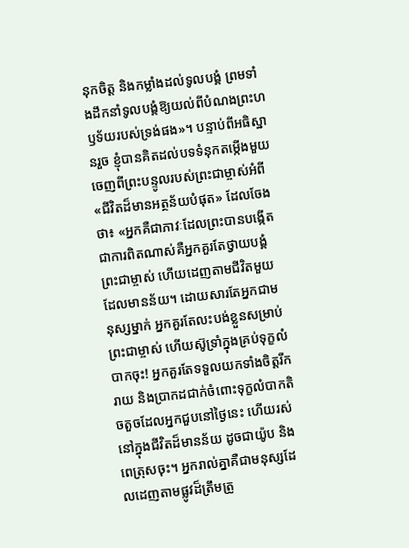នុកចិត្ត និងកម្លាំងដល់ទូលបង្គំ ព្រមទាំងដឹកនាំទូលបង្គំឱ្យយល់ពីបំណងព្រះហឫទ័យរបស់ទ្រង់ផង»។ បន្ទាប់ពីអធិស្ឋានរួច ខ្ញុំបានគិតដល់បទទំនុកតម្កើងមួយចេញពីព្រះបន្ទូលរបស់ព្រះជាម្ចាស់អំពី «ជីវិតដ៏មានអត្ថន័យបំផុត» ដែលចែងថា៖ «អ្នកគឺជាភាវៈដែលព្រះបានបង្កើត ជាការពិតណាស់គឺអ្នកគួរតែថ្វាយបង្គំព្រះជាម្ចាស់ ហើយដេញតាមជីវិតមួយដែលមានន័យ។ ដោយសារតែអ្នកជាមនុស្សម្នាក់ អ្នកគួរតែលះបង់ខ្លួនសម្រាប់ព្រះជាម្ចាស់ ហើយស៊ូទ្រាំក្នុងគ្រប់ទុក្ខលំបាកចុះ! អ្នកគួរតែទទួលយកទាំងចិត្តរីករាយ និងប្រាកដជាក់ចំពោះទុក្ខលំបាកតិចតួចដែលអ្នកជួបនៅថ្ងៃនេះ ហើយរស់នៅក្នុងជីវិតដ៏មានន័យ ដូចជាយ៉ូប និងពេត្រុសចុះ។ អ្នករាល់គ្នាគឺជាមនុស្សដែលដេញតាមផ្លូវដ៏ត្រឹមត្រូ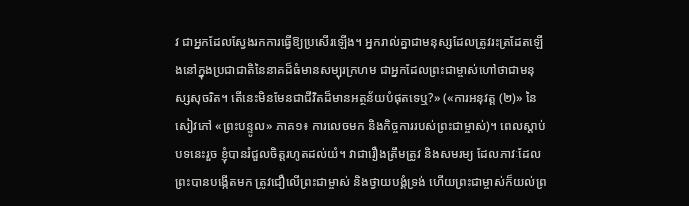វ ជាអ្នកដែលស្វែងរកការធ្វើឱ្យប្រសើរឡើង។ អ្នករាល់គ្នាជាមនុស្សដែលត្រូវរះត្រដែតឡើងនៅក្នុងប្រជាជាតិនៃនាគដ៏ធំមានសម្បុរក្រហម ជាអ្នកដែលព្រះជាម្ចាស់ហៅថាជាមនុស្សសុចរិត។ តើនេះមិនមែនជាជីវិតដ៏មានអត្ថន័យបំផុតទេឬ?» («ការអនុវត្ត (២)» នៃសៀវភៅ «ព្រះបន្ទូល» ភាគ១៖ ការលេចមក និងកិច្ចការរបស់ព្រះជាម្ចាស់)។ ពេលស្ដាប់បទនេះរួច ខ្ញុំបានរំជួលចិត្តរហូតដល់យំ។ វាជារឿងត្រឹមត្រូវ និងសមរម្យ ដែលភាវៈដែលព្រះបានបង្កើតមក ត្រូវជឿលើព្រះជាម្ចាស់ និងថ្វាយបង្គំទ្រង់ ហើយព្រះជាម្ចាស់ក៏យល់ព្រ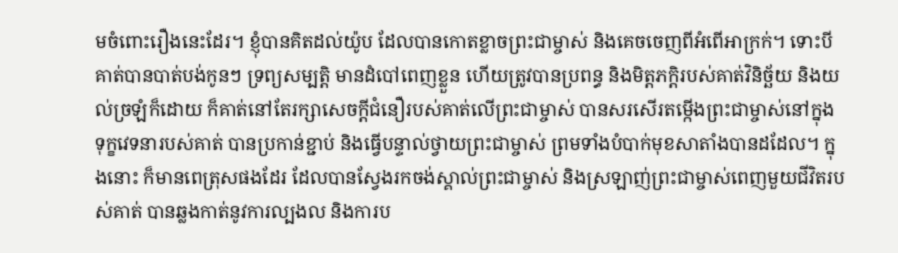មចំពោះរឿងនេះដែរ។ ខ្ញុំបានគិតដល់យ៉ូប ដែលបានកោតខ្លាចព្រះជាម្ចាស់ និងគេចចេញពីអំពើអាក្រក់។ ទោះបីគាត់បានបាត់បង់កូនៗ ទ្រព្យសម្បត្តិ មានដំបៅពេញខ្លួន ហើយត្រូវបានប្រពន្ធ និងមិត្តភក្តិរបស់គាត់វិនិច្ឆ័យ និងយល់ច្រឡំក៏ដោយ ក៏គាត់នៅតែរក្សាសេចក្តីជំនឿរបស់គាត់លើព្រះជាម្ចាស់ បានសរសើរតម្កើងព្រះជាម្ចាស់នៅក្នុងទុក្ខវេទនារបស់គាត់ បានប្រកាន់ខ្ជាប់ និងធ្វើបន្ទាល់ថ្វាយព្រះជាម្ចាស់ ព្រមទាំងបំបាក់មុខសាតាំងបានដដែល។ ក្នុងនោះ ក៏មានពេត្រុសផងដែរ ដែលបានស្វែងរកចង់ស្គាល់ព្រះជាម្ចាស់ និងស្រឡាញ់ព្រះជាម្ចាស់ពេញមួយជីវិតរបស់គាត់ បានឆ្លងកាត់នូវការល្បងល និងការប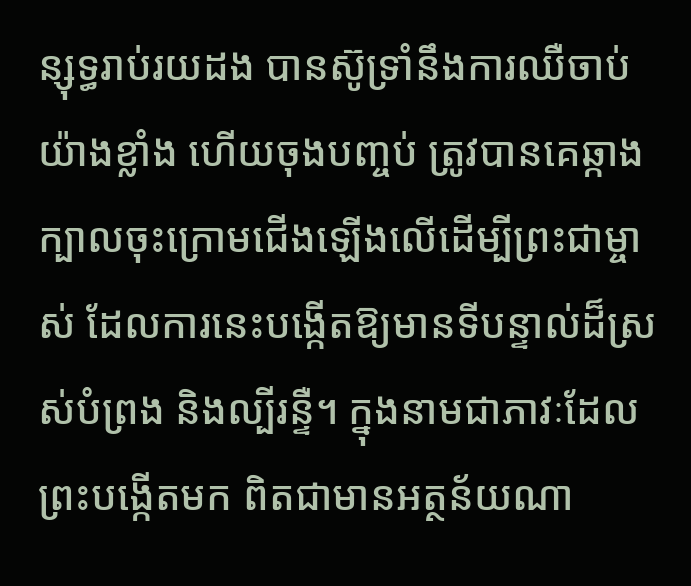ន្សុទ្ធរាប់រយដង បានស៊ូទ្រាំនឹងការឈឺចាប់យ៉ាងខ្លាំង ហើយចុងបញ្ចប់ ត្រូវបានគេឆ្កាងក្បាលចុះក្រោមជើងឡើងលើដើម្បីព្រះជាម្ចាស់ ដែលការនេះបង្កើតឱ្យមានទីបន្ទាល់ដ៏ស្រស់បំព្រង និងល្បីរន្ទឺ។ ក្នុងនាមជាភាវៈដែលព្រះបង្កើតមក ពិតជាមានអត្ថន័យណា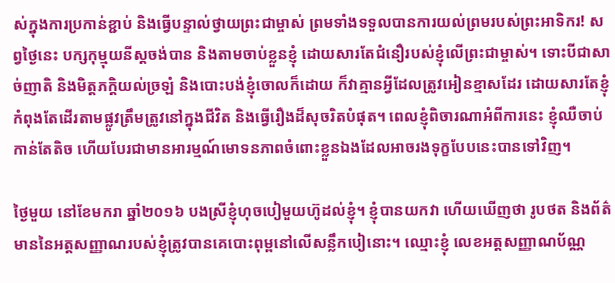ស់ក្នុងការប្រកាន់ខ្ជាប់ និងធ្វើបន្ទាល់ថ្វាយព្រះជាម្ចាស់ ព្រមទាំងទទួលបានការយល់ព្រមរបស់ព្រះអាទិករ! សព្វថ្ងៃនេះ បក្សកុម្មុយនីស្តចង់បាន និងតាមចាប់ខ្លួនខ្ញុំ ដោយសារតែជំនឿរបស់ខ្ញុំលើព្រះជាម្ចាស់។ ទោះបីជាសាច់ញាតិ និងមិត្តភក្ដិយល់ច្រឡំ និងបោះបង់ខ្ញុំចោលក៏ដោយ ក៏វាគ្មានអ្វីដែលត្រូវអៀនខ្មាសដែរ ដោយសារតែខ្ញុំកំពុងតែដើរតាមផ្លូវត្រឹមត្រូវនៅក្នុងជីវិត និងធ្វើរឿងដ៏សុចរិតបំផុត។ ពេលខ្ញុំពិចារណាអំពីការនេះ ខ្ញុំឈឺចាប់កាន់តែតិច ហើយបែរជាមានអារម្មណ៍មោទនភាពចំពោះខ្លួនឯងដែលអាចរងទុក្ខបែបនេះបានទៅវិញ។

ថ្ងៃមួយ នៅខែមករា ឆ្នាំ២០១៦ បងស្រីខ្ញុំហុចបៀមួយហ៊ូដល់ខ្ញុំ។ ខ្ញុំបានយកវា ហើយឃើញថា រូបថត និងព័ត៌មាននៃអត្តសញ្ញាណរបស់ខ្ញុំត្រូវបានគេបោះពុម្ពនៅលើសន្លឹកបៀនោះ។ ឈ្មោះខ្ញុំ លេខអត្តសញ្ញាណប័ណ្ណ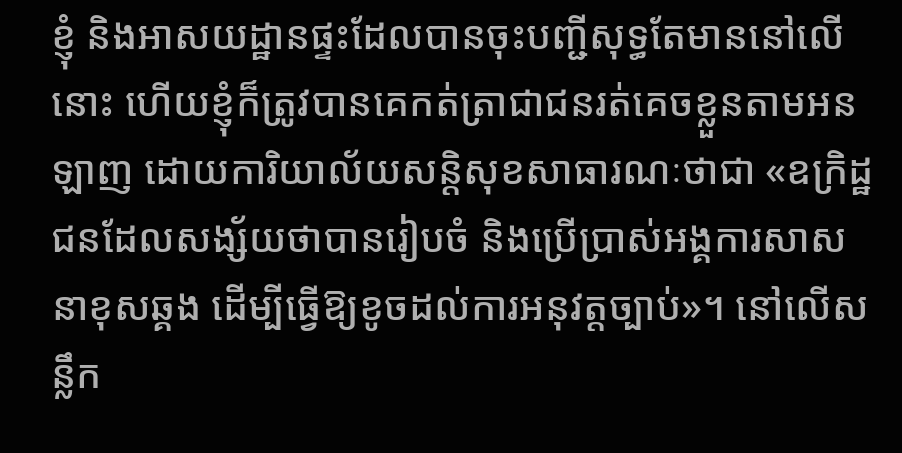ខ្ញុំ និងអាសយដ្ឋានផ្ទះដែលបានចុះបញ្ជីសុទ្ធតែមាននៅលើនោះ ហើយខ្ញុំក៏ត្រូវបានគេកត់ត្រាជាជនរត់គេចខ្លួនតាមអនឡាញ ដោយការិយាល័យសន្ដិសុខសាធារណៈថាជា «ឧក្រិដ្ឋជនដែលសង្ស័យថាបានរៀបចំ និងប្រើប្រាស់អង្គការសាសនាខុសឆ្គង ដើម្បីធ្វើឱ្យខូចដល់ការអនុវត្តច្បាប់»។ នៅលើសន្លឹក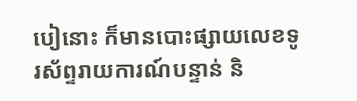បៀនោះ ក៏មានបោះផ្សាយលេខទូរស័ព្ទរាយការណ៍បន្ទាន់ និ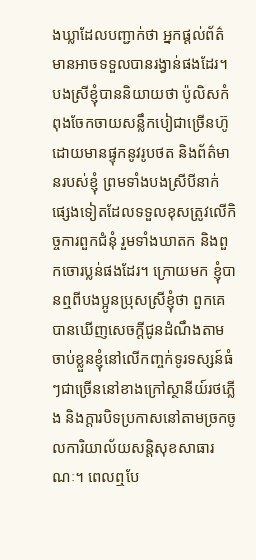ងឃ្លាដែលបញ្ជាក់ថា អ្នកផ្ដល់ព័ត៌មានអាចទទួលបានរង្វាន់ផងដែរ។ បងស្រីខ្ញុំបាននិយាយថា ប៉ូលិសកំពុងចែកចាយសន្លឹកបៀជាច្រើនហ៊ូ ដោយមានផ្ទុកនូវរូបថត និងព័ត៌មានរបស់ខ្ញុំ ព្រមទាំងបងស្រីបីនាក់ផ្សេងទៀតដែលទទួលខុសត្រូវលើកិច្ចការពួកជំនុំ រួមទាំងឃាតក និងពួកចោរប្លន់ផងដែរ។ ក្រោយមក ខ្ញុំបានឮពីបងប្អូនប្រុសស្រីខ្ញុំថា ពួកគេបានឃើញសេចក្តីជូនដំណឹងតាមចាប់ខ្លួនខ្ញុំនៅលើកញ្ចក់ទូរទស្សន៍ធំៗជាច្រើននៅខាងក្រៅស្ថានីយ៍រថភ្លើង និងក្តារបិទប្រកាសនៅតាមច្រកចូលការិយាល័យសន្ដិសុខសាធារណៈ។ ពេលឮបែ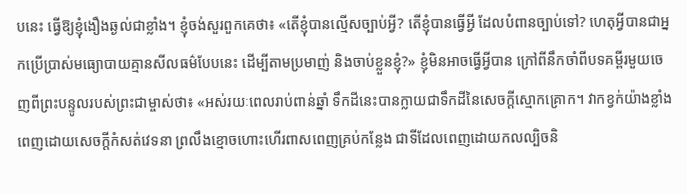បនេះ ធ្វើឱ្យខ្ញុំងឿងឆ្ងល់ជាខ្លាំង។ ខ្ញុំចង់សួរពួកគេថា៖ «តើខ្ញុំបានល្មើសច្បាប់អ្វី? តើខ្ញុំបានធ្វើអ្វី ដែលបំពានច្បាប់ទៅ? ហេតុអ្វីបានជាអ្នកប្រើប្រាស់មធ្យោបាយគ្មានសីលធម៌បែបនេះ ដើម្បីតាមប្រមាញ់ និងចាប់ខ្លួនខ្ញុំ?» ខ្ញុំមិនអាចធ្វើអ្វីបាន ក្រៅពីនឹកចាំពីបទគម្ពីរមួយចេញពីព្រះបន្ទូលរបស់ព្រះជាម្ចាស់ថា៖ «អស់រយៈពេលរាប់ពាន់ឆ្នាំ ទឹកដីនេះបានក្លាយជាទឹកដីនៃសេចក្តីស្មោកគ្រោក។ វាកខ្វក់យ៉ាងខ្លាំង ពេញដោយសេចក្តីកំសត់វេទនា ព្រលឹងខ្មោចហោះហើរពាសពេញគ្រប់កន្លែង ជាទីដែលពេញដោយកលល្បិចនិ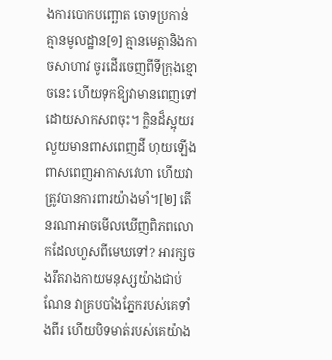ងការបោកបញ្ឆោត ចោទប្រកាន់គ្មានមូលដ្ឋាន[១] គ្មានមេត្តានិងកាចសាហាវ ចូរដើរចេញពីទីក្រុងខ្មោចនេះ ហើយទុកឱ្យវាមានពេញទៅដោយសាកសពចុះ។ ក្លិនដ៏ស្អុយរលួយមានពាសពេញដី ហុយឡើងពាសពេញអាកាសវេហា ហើយវាត្រូវបានការពារយ៉ាងមាំ។[២] តើនរណាអាចមើលឃើញពិភពលោកដែលហួសពីមេឃទៅ? អារក្សចងរឹតរាងកាយមនុស្សយ៉ាងជាប់ណែន វាគ្របបាំងភ្នែករបស់គេទាំងពីរ ហើយបិទមាត់របស់គេយ៉ាង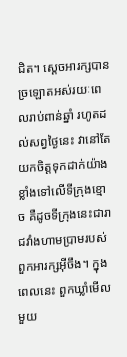ជិត។ ស្ដេចអារក្សបានច្រឡោតអស់រយៈពេលរាប់ពាន់ឆ្នាំ រហូតដល់សព្វថ្ងៃនេះ វានៅតែយកចិត្តទុកដាក់យ៉ាងខ្លាំងទៅលើទីក្រុងខ្មោច គឺដូចទីក្រុងនេះជារាជវាំងហាមប្រាមរបស់ពួកអារក្សអ៊ីចឹង។ ក្នុងពេលនេះ ពួកឃ្លាំមើលមួយ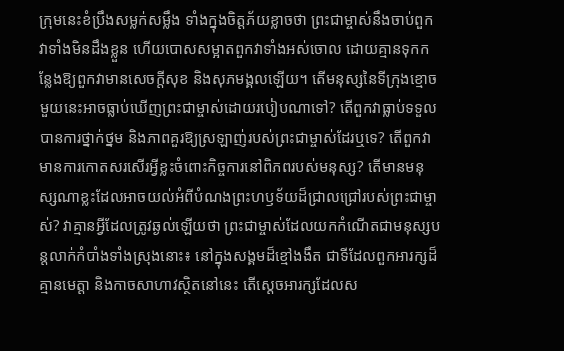ក្រុមនេះខំប្រឹងសម្លក់សម្លឹង ទាំងក្នុងចិត្តភ័យខ្លាចថា ព្រះជាម្ចាស់នឹងចាប់ពួកវាទាំងមិនដឹងខ្លួន ហើយបោសសម្អាតពួកវាទាំងអស់ចោល ដោយគ្មានទុកកន្លែងឱ្យពួកវាមានសេចក្តីសុខ និងសុភមង្គលឡើយ។ តើមនុស្សនៃទីក្រុងខ្មោចមួយនេះអាចធ្លាប់ឃើញព្រះជាម្ចាស់ដោយរបៀបណាទៅ? តើពួកវាធ្លាប់ទទួលបានការថ្នាក់ថ្នម និងភាពគួរឱ្យស្រឡាញ់របស់ព្រះជាម្ចាស់ដែរឬទេ? តើពួកវាមានការកោតសរសើរអ្វីខ្លះចំពោះកិច្ចការនៅពិភពរបស់មនុស្ស? តើមានមនុស្សណាខ្លះដែលអាចយល់អំពីបំណងព្រះហឫទ័យដ៏ជ្រាលជ្រៅរបស់ព្រះជាម្ចាស់? វាគ្មានអ្វីដែលត្រូវឆ្ងល់ឡើយថា ព្រះជាម្ចាស់ដែលយកកំណើតជាមនុស្សបន្តលាក់កំបាំងទាំងស្រុងនោះ៖ នៅក្នុងសង្គមដ៏ខ្មៅងងឹត ជាទីដែលពួកអារក្សដ៏គ្មានមេត្តា និងកាចសាហាវស្ថិតនៅនេះ តើស្ដេចអារក្សដែលស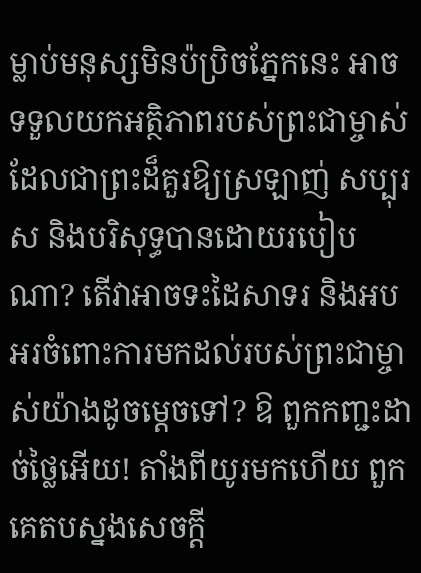ម្លាប់មនុស្សមិនប៉ប្រិចភ្នែកនេះ អាចទទួលយកអត្ថិភាពរបស់ព្រះជាម្ចាស់ ដែលជាព្រះដ៏គួរឱ្យស្រឡាញ់ សប្បុរស និងបរិសុទ្ធបានដោយរបៀបណា? តើវាអាចទះដៃសាទរ និងអបអរចំពោះការមកដល់របស់ព្រះជាម្ចាស់យ៉ាងដូចម្ដេចទៅ? ឱ ពួកកញ្ជះដាច់ថ្លៃអើយ! តាំងពីយូរមកហើយ ពួកគេតបស្នងសេចក្តី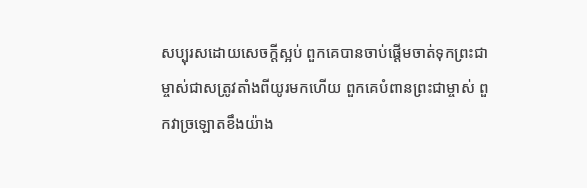សប្បុរសដោយសេចក្តីស្អប់ ពួកគេបានចាប់ផ្ដើមចាត់ទុកព្រះជាម្ចាស់ជាសត្រូវតាំងពីយូរមកហើយ ពួកគេបំពានព្រះជាម្ចាស់ ពួកវាច្រឡោតខឹងយ៉ាង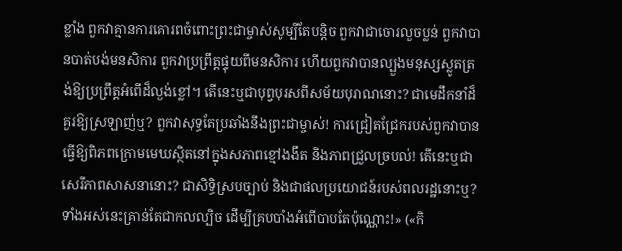ខ្លាំង ពួកវាគ្មានការគោរពចំពោះព្រះជាម្ចាស់សូម្បីតែបន្ដិច ពួកវាជាចោរលួចប្លន់ ពួកវាបានបាត់បង់មនសិការ ពួកវាប្រព្រឹត្តផ្ទុយពីមនសិការ ហើយពួកវាបានល្បួងមនុស្សស្លូតត្រង់ឱ្យប្រព្រឹត្តអំពើដ៏ល្ងង់ខ្លៅ។ តើនេះឬជាបុព្វបុរសពីសម័យបុរាណនោះ? ជាមេដឹកនាំដ៏គួរឱ្យស្រឡាញ់ឬ? ពួកវាសុទ្ធតែប្រឆាំងនឹងព្រះជាម្ចាស់! ការជ្រៀតជ្រែករបស់ពួកវាបានធ្វើឱ្យពិភពក្រោមមេឃស្ថិតនៅក្នុងសភាពខ្មៅងងឹត និងភាពជ្រួលច្របល់! តើនេះឬជាសេរីភាពសាសនានោះ? ជាសិទ្ធិស្របច្បាប់ និងជាផលប្រយោជន៍របស់ពលរដ្ឋនោះឬ? ទាំងអស់នេះគ្រាន់តែជាកលល្បិច ដើម្បីគ្របបាំងអំពើបាបតែប៉ុណ្ណោះ!» («កិ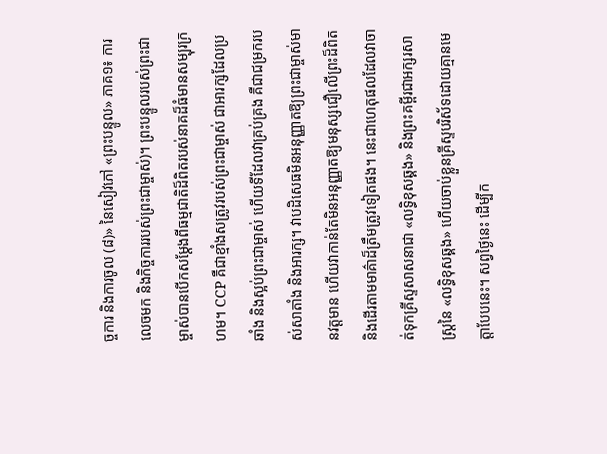ច្ចការ និងការចូល (៨)» នៃសៀវភៅ «ព្រះបន្ទូល» ភាគ១៖ ការលេចមក និងកិច្ចការរបស់ព្រះជាម្ចាស់)។ ព្រះបន្ទូលរបស់ព្រះជាម្ចាស់បានបើកសម្ដែងពីធម្មជាតិដ៏ពិតរបស់នាគដ៏ធំមានសម្បុរក្រហម។ CCP គឺជាខ្មាំងសត្រូវរបស់ព្រះជាម្ចាស់ ជាអារក្សដែលប្រឆាំង និងស្អប់ព្រះជាម្ចាស់ ហើយទីដែលវាគ្រប់គ្រង គឺជាជម្រករបស់សាតាំង និងអារក្ស។ វាបដិសេធមិនអនុញ្ញាតឱ្យព្រះជាម្ចាស់មានវត្តមាន ហើយវាកាន់តែមិនអនុញ្ញាតឱ្យមនុស្សជឿលើព្រះដ៏ពិត និងដើរតាមមាគ៌ាដ៏ត្រឹមត្រូវទៀតផង។ នេះជាហេតុផលដែលវាចាត់ទុកគ្រីស្ទសាសនាជា «លទ្ធិខុសឆ្គង» និងព្រះគម្ពីរជាអក្សរសាស្ត្រនៃ «លទ្ធិខុសឆ្គង» ហើយចាប់ខ្លួនគ្រីស្ទបរិស័ទដោយគ្មានមេត្តាបែបនេះ។ សព្វថ្ងៃនេះ ដើម្បីក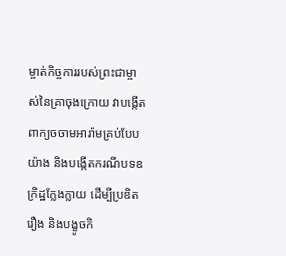ម្ចាត់កិច្ចការរបស់ព្រះជាម្ចាស់នៃគ្រាចុងក្រោយ វាបង្កើតពាក្យចចាមអារ៉ាមគ្រប់បែបយ៉ាង និងបង្កើតករណីបទឧក្រិដ្ឋក្លែងក្លាយ ដើម្បីប្រឌិតរឿង និងបង្ខូចកិ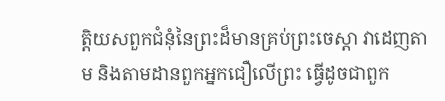ត្តិយសពួកជំនុំនៃព្រះដ៏មានគ្រប់ព្រះចេស្ដា វាដេញតាម និងតាមដានពួកអ្នកជឿលើព្រះ ធ្វើដូចជាពួក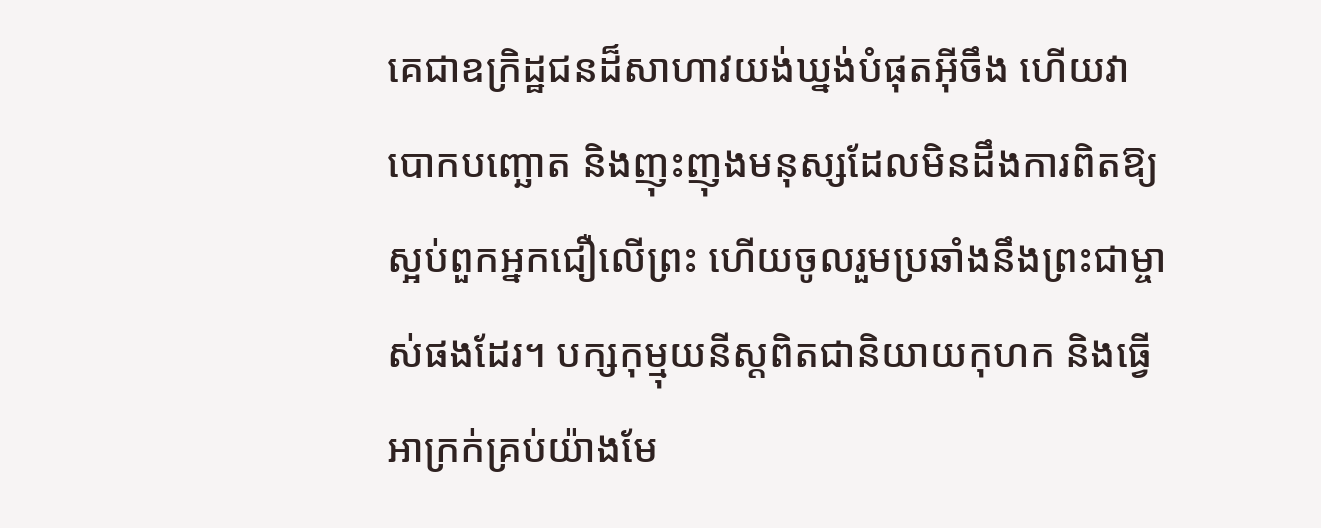គេជាឧក្រិដ្ឋជនដ៏សាហាវយង់ឃ្នង់បំផុតអ៊ីចឹង ហើយវាបោកបញ្ឆោត និងញុះញុងមនុស្សដែលមិនដឹងការពិតឱ្យស្អប់ពួកអ្នកជឿលើព្រះ ហើយចូលរួមប្រឆាំងនឹងព្រះជាម្ចាស់ផងដែរ។ បក្សកុម្មុយនីស្តពិតជានិយាយកុហក និងធ្វើអាក្រក់គ្រប់យ៉ាងមែ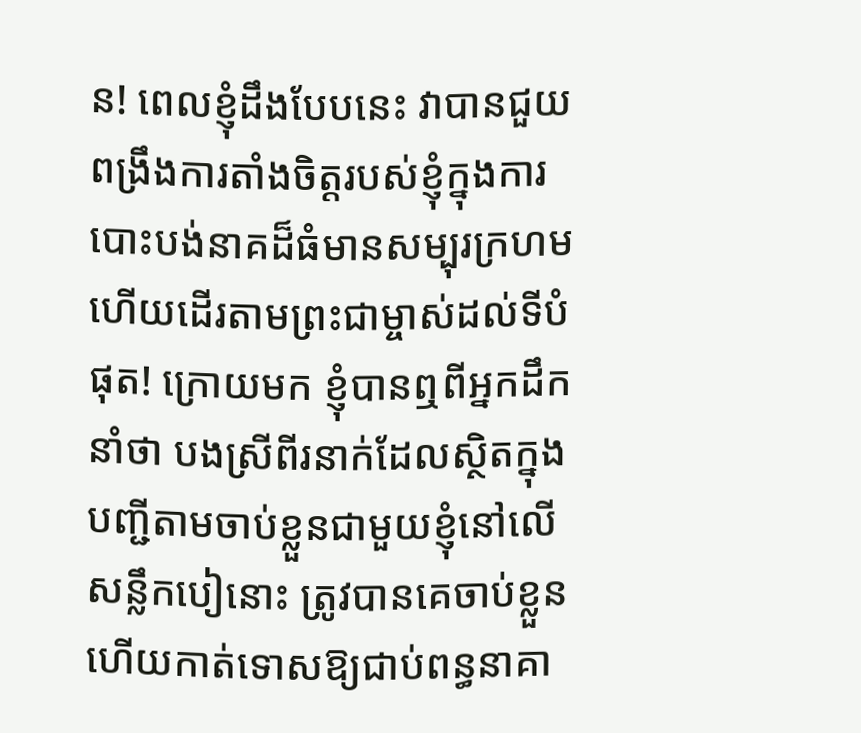ន! ពេលខ្ញុំដឹងបែបនេះ វាបានជួយពង្រឹងការតាំងចិត្តរបស់ខ្ញុំក្នុងការបោះបង់នាគដ៏ធំមានសម្បុរក្រហម ហើយដើរតាមព្រះជាម្ចាស់ដល់ទីបំផុត! ក្រោយមក ខ្ញុំបានឮពីអ្នកដឹកនាំថា បងស្រីពីរនាក់ដែលស្ថិតក្នុងបញ្ជីតាមចាប់ខ្លួនជាមួយខ្ញុំនៅលើសន្លឹកបៀនោះ ត្រូវបានគេចាប់ខ្លួន ហើយកាត់ទោសឱ្យជាប់ពន្ធនាគា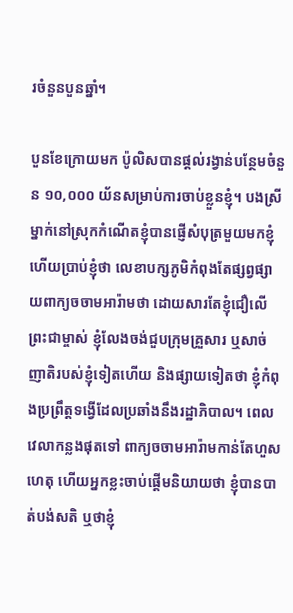រចំនួនបួនឆ្នាំ។

បួនខែក្រោយមក ប៉ូលិសបានផ្ដល់រង្វាន់បន្ថែមចំនួន ១០,០០០ យ័នសម្រាប់ការចាប់ខ្លួនខ្ញុំ។ បងស្រីម្នាក់នៅស្រុកកំណើតខ្ញុំបានផ្ញើសំបុត្រមួយមកខ្ញុំ ហើយប្រាប់ខ្ញុំថា លេខាបក្សភូមិកំពុងតែផ្សព្វផ្សាយពាក្យចចាមអារ៉ាមថា ដោយសារតែខ្ញុំជឿលើព្រះជាម្ចាស់ ខ្ញុំលែងចង់ជួបក្រុមគ្រួសារ ឬសាច់ញាតិរបស់ខ្ញុំទៀតហើយ និងផ្សាយទៀតថា ខ្ញុំកំពុងប្រព្រឹត្តទង្វើដែលប្រឆាំងនឹងរដ្ឋាភិបាល។ ពេលវេលាកន្លងផុតទៅ ពាក្យចចាមអារ៉ាមកាន់តែហួសហេតុ ហើយអ្នកខ្លះចាប់ផ្ដើមនិយាយថា ខ្ញុំបានបាត់បង់សតិ ឬថាខ្ញុំ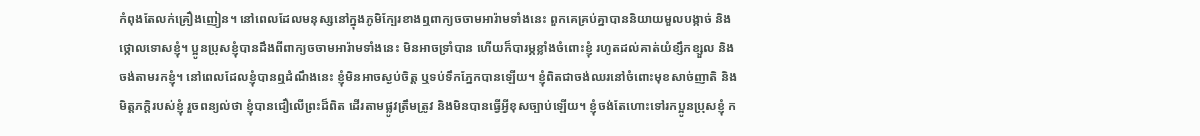កំពុងតែលក់គ្រឿងញៀន។ នៅពេលដែលមនុស្សនៅក្នុងភូមិក្បែរខាងឮពាក្យចចាមអារ៉ាមទាំងនេះ ពួកគេគ្រប់គ្នាបាននិយាយមួលបង្កាច់ និងថ្កោលទោសខ្ញុំ។ ប្អូនប្រុសខ្ញុំបានដឹងពីពាក្យចចាមអារ៉ាមទាំងនេះ មិនអាចទ្រាំបាន ហើយក៏បារម្ភខ្លាំងចំពោះខ្ញុំ រហូតដល់គាត់យំខ្សឹកខ្សួល និងចង់តាមរកខ្ញុំ។ នៅពេលដែលខ្ញុំបានឮដំណឹងនេះ ខ្ញុំមិនអាចស្ងប់ចិត្ត ឬទប់ទឹកភ្នែកបានឡើយ។ ខ្ញុំពិតជាចង់ឈរនៅចំពោះមុខសាច់ញាតិ និងមិត្តភក្ដិរបស់ខ្ញុំ រួចពន្យល់ថា ខ្ញុំបានជឿលើព្រះដ៏ពិត ដើរតាមផ្លូវត្រឹមត្រូវ និងមិនបានធ្វើអ្វីខុសច្បាប់ឡើយ។ ខ្ញុំចង់តែហោះទៅរកប្អូនប្រុសខ្ញុំ ក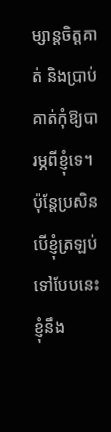ម្សាន្តចិត្តគាត់ និងប្រាប់គាត់កុំឱ្យបារម្ភពីខ្ញុំទេ។ ប៉ុន្តែប្រសិនបើខ្ញុំត្រឡប់ទៅបែបនេះ ខ្ញុំនឹង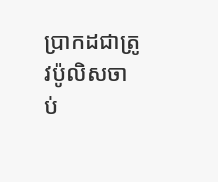ប្រាកដជាត្រូវប៉ូលិសចាប់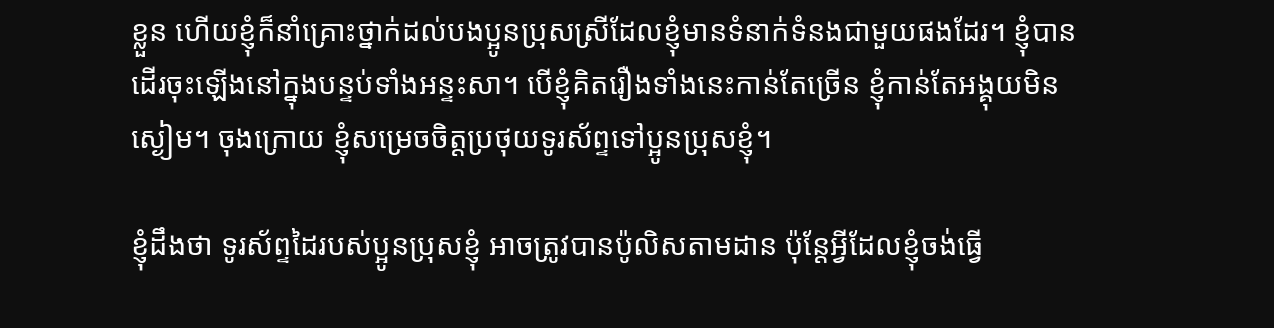ខ្លួន ហើយខ្ញុំក៏នាំគ្រោះថ្នាក់ដល់បងប្អូនប្រុសស្រីដែលខ្ញុំមានទំនាក់ទំនងជាមួយផងដែរ។ ខ្ញុំបានដើរចុះឡើងនៅក្នុងបន្ទប់ទាំងអន្ទះសា។ បើខ្ញុំគិតរឿងទាំងនេះកាន់តែច្រើន ខ្ញុំកាន់តែអង្គុយមិនស្ងៀម។ ចុងក្រោយ ខ្ញុំសម្រេចចិត្តប្រថុយទូរស័ព្ទទៅប្អូនប្រុសខ្ញុំ។

ខ្ញុំដឹងថា ទូរស័ព្ទដៃរបស់ប្អូនប្រុសខ្ញុំ អាចត្រូវបានប៉ូលិសតាមដាន ប៉ុន្តែអ្វីដែលខ្ញុំចង់ធ្វើ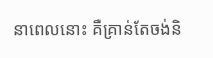នាពេលនោះ គឺគ្រាន់តែចង់និ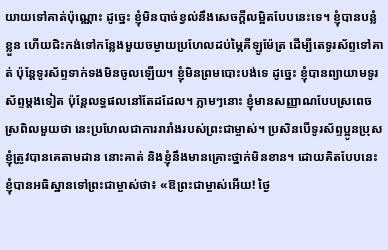យាយទៅគាត់ប៉ុណ្ណោះ ដូច្នេះ ខ្ញុំមិនបាច់ខ្វល់នឹងសេចក្តីលម្អិតបែបនេះទេ។ ខ្ញុំបានបន្លំខ្លួន ហើយជិះកង់ទៅកន្លែងមួយចម្ងាយប្រហែលដប់ម្ភៃគីឡូម៉ែត្រ ដើម្បីតេទូរស័ព្ទទៅគាត់ ប៉ុន្តែទូរស័ព្ទទាក់ទងមិនចូលឡើយ។ ខ្ញុំមិនព្រមបោះបង់ទេ ដូច្នេះ ខ្ញុំបានព្យាយាមទូរស័ព្ទម្ដងទៀត ប៉ុន្តែលទ្ធផលនៅតែដដែល។ ភ្លាមៗនោះ ខ្ញុំមានសញ្ញាណបែបស្រពេចស្រពិលមួយថា នេះប្រហែលជាការរារាំងរបស់ព្រះជាម្ចាស់។ ប្រសិនបើទូរស័ព្ទប្អូនប្រុសខ្ញុំត្រូវបានគេតាមដាន នោះគាត់ និងខ្ញុំនឹងមានគ្រោះថ្នាក់មិនខាន។ ដោយគិតបែបនេះ ខ្ញុំបានអធិស្ឋានទៅព្រះជាម្ចាស់ថា៖ «ឱព្រះជាម្ចាស់អើយ! ថ្ងៃ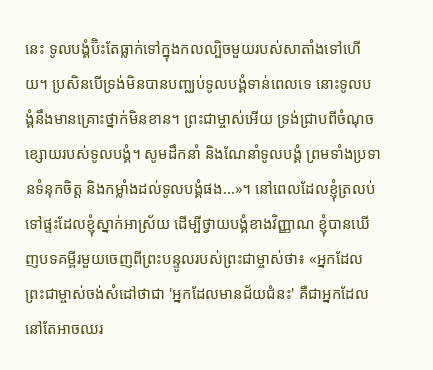នេះ ទូលបង្គំប៊ិះតែធ្លាក់ទៅក្នុងកលល្បិចមួយរបស់សាតាំងទៅហើយ។ ប្រសិនបើទ្រង់មិនបានបញ្ឈប់ទូលបង្គំទាន់ពេលទេ នោះទូលបង្គំនឹងមានគ្រោះថ្នាក់មិនខាន។ ព្រះជាម្ចាស់អើយ ទ្រង់ជ្រាបពីចំណុចខ្សោយរបស់ទូលបង្គំ។ សូមដឹកនាំ និងណែនាំទូលបង្គំ ព្រមទាំងប្រទានទំនុកចិត្ត និងកម្លាំងដល់ទូលបង្គំផង...»។ នៅពេលដែលខ្ញុំត្រលប់ទៅផ្ទះដែលខ្ញុំស្នាក់អាស្រ័យ ដើម្បីថ្វាយបង្គំខាងវិញ្ញាណ ខ្ញុំបានឃើញបទគម្ពីរមួយចេញពីព្រះបន្ទូលរបស់ព្រះជាម្ចាស់ថា៖ «អ្នកដែលព្រះជាម្ចាស់ចង់សំដៅថាជា 'អ្នកដែលមានជ័យជំនះ' គឺជាអ្នកដែលនៅតែអាចឈរ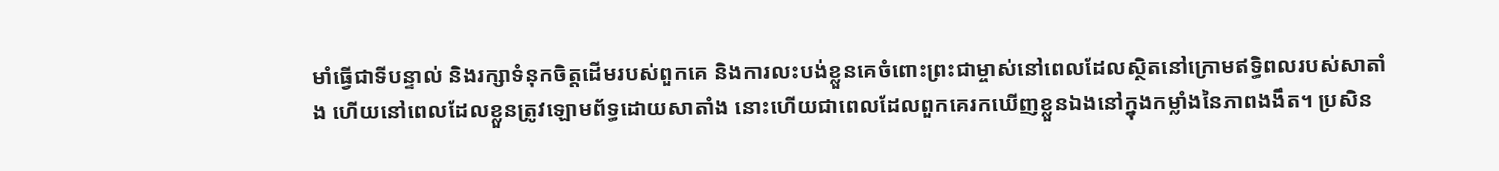មាំធ្វើជាទីបន្ទាល់ និងរក្សាទំនុកចិត្តដើមរបស់ពួកគេ និងការលះបង់ខ្លួនគេចំពោះព្រះជាម្ចាស់នៅពេលដែលស្ថិតនៅក្រោមឥទ្ធិពលរបស់សាតាំង ហើយនៅពេលដែលខ្លួនត្រូវឡោមព័ទ្ធដោយសាតាំង នោះហើយជាពេលដែលពួកគេរកឃើញខ្លួនឯងនៅក្នុងកម្លាំងនៃភាពងងឹត។ ប្រសិន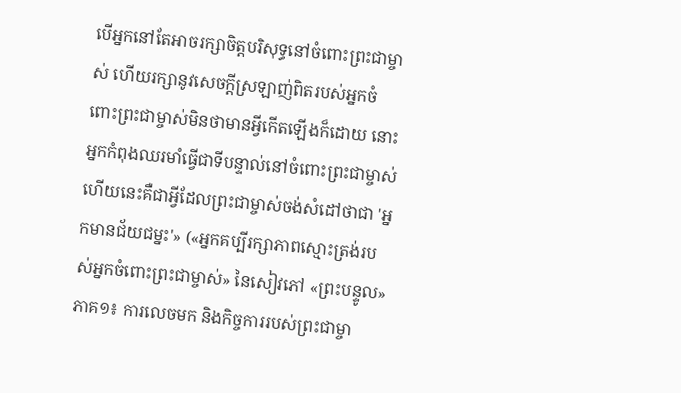បើអ្នកនៅតែអាចរក្សាចិត្តបរិសុទ្ធនៅចំពោះព្រះជាម្ចាស់ ហើយរក្សានូវសេចក្ដីស្រឡាញ់ពិតរបស់អ្នកចំពោះព្រះជាម្ចាស់មិនថាមានអ្វីកើតឡើងក៏ដោយ នោះអ្នកកំពុងឈរមាំធ្វើជាទីបន្ទាល់នៅចំពោះព្រះជាម្ចាស់ ហើយនេះគឺជាអ្វីដែលព្រះជាម្ចាស់ចង់សំដៅថាជា 'អ្នកមានជ័យជម្នះ'» («អ្នកគប្បីរក្សាភាពស្មោះត្រង់របស់អ្នកចំពោះព្រះជាម្ចាស់» នៃសៀវភៅ «ព្រះបន្ទូល» ភាគ១៖ ការលេចមក និងកិច្ចការរបស់ព្រះជាម្ចា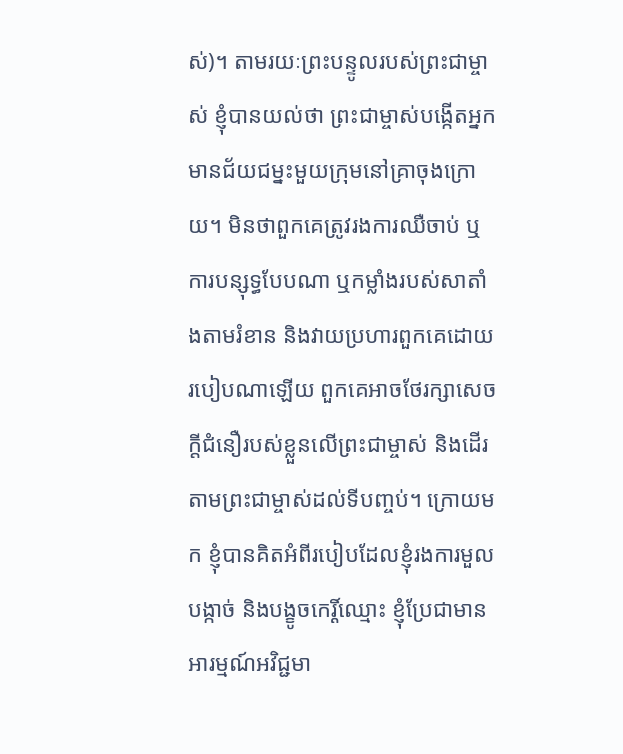ស់)។ តាមរយៈព្រះបន្ទូលរបស់ព្រះជាម្ចាស់ ខ្ញុំបានយល់ថា ព្រះជាម្ចាស់បង្កើតអ្នកមានជ័យជម្នះមួយក្រុមនៅគ្រាចុងក្រោយ។ មិនថាពួកគេត្រូវរងការឈឺចាប់ ឬការបន្សុទ្ធបែបណា ឬកម្លាំងរបស់សាតាំងតាមរំខាន និងវាយប្រហារពួកគេដោយរបៀបណាឡើយ ពួកគេអាចថែរក្សាសេចក្តីជំនឿរបស់ខ្លួនលើព្រះជាម្ចាស់ និងដើរតាមព្រះជាម្ចាស់ដល់ទីបញ្ចប់។ ក្រោយមក ខ្ញុំបានគិតអំពីរបៀបដែលខ្ញុំរងការមួលបង្កាច់ និងបង្ខូចកេរ្តិ៍ឈ្មោះ ខ្ញុំប្រែជាមានអារម្មណ៍អវិជ្ជមា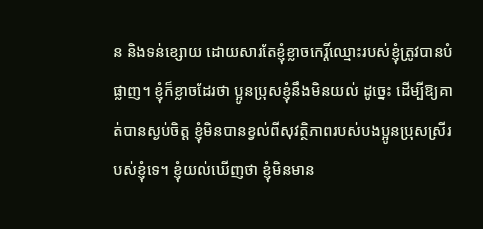ន និងទន់ខ្សោយ ដោយសារតែខ្ញុំខ្លាចកេរ្តិ៍ឈ្មោះរបស់ខ្ញុំត្រូវបានបំផ្លាញ។ ខ្ញុំក៏ខ្លាចដែរថា ប្អូនប្រុសខ្ញុំនឹងមិនយល់ ដូច្នេះ ដើម្បីឱ្យគាត់បានស្ងប់ចិត្ត ខ្ញុំមិនបានខ្វល់ពីសុវត្ថិភាពរបស់បងប្អូនប្រុសស្រីរបស់ខ្ញុំទេ។ ខ្ញុំយល់ឃើញថា ខ្ញុំមិនមាន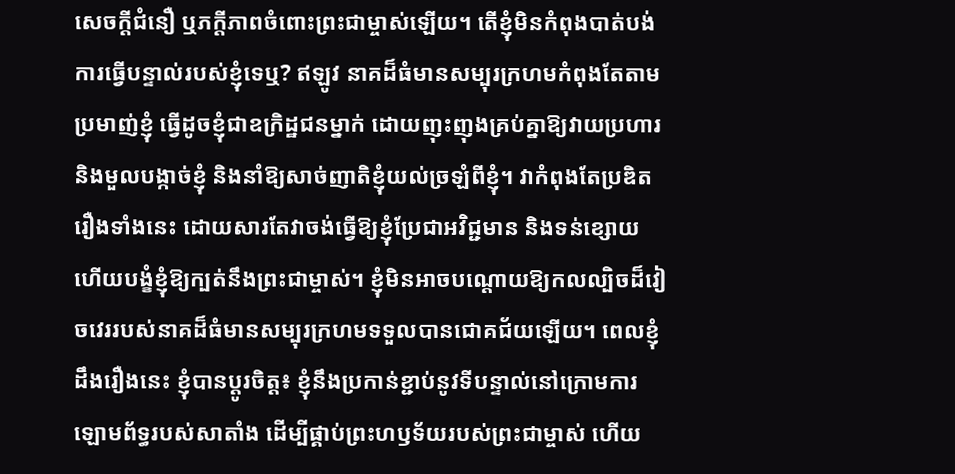សេចក្តីជំនឿ ឬភក្ដីភាពចំពោះព្រះជាម្ចាស់ឡើយ។ តើខ្ញុំមិនកំពុងបាត់បង់ការធ្វើបន្ទាល់របស់ខ្ញុំទេឬ? ឥឡូវ នាគដ៏ធំមានសម្បុរក្រហមកំពុងតែតាមប្រមាញ់ខ្ញុំ ធ្វើដូចខ្ញុំជាឧក្រិដ្ឋជនម្នាក់ ដោយញុះញុងគ្រប់គ្នាឱ្យវាយប្រហារ និងមួលបង្កាច់ខ្ញុំ និងនាំឱ្យសាច់ញាតិខ្ញុំយល់ច្រឡំពីខ្ញុំ។ វាកំពុងតែប្រឌិតរឿងទាំងនេះ ដោយសារតែវាចង់ធ្វើឱ្យខ្ញុំប្រែជាអវិជ្ជមាន និងទន់ខ្សោយ ហើយបង្ខំខ្ញុំឱ្យក្បត់នឹងព្រះជាម្ចាស់។ ខ្ញុំមិនអាចបណ្តោយឱ្យកលល្បិចដ៏វៀចវេររបស់នាគដ៏ធំមានសម្បុរក្រហមទទួលបានជោគជ័យឡើយ។ ពេលខ្ញុំដឹងរឿងនេះ ខ្ញុំបានប្ដូរចិត្ត៖ ខ្ញុំនឹងប្រកាន់ខ្ជាប់នូវទីបន្ទាល់នៅក្រោមការឡោមព័ទ្ធរបស់សាតាំង ដើម្បីផ្គាប់ព្រះហឫទ័យរបស់ព្រះជាម្ចាស់ ហើយ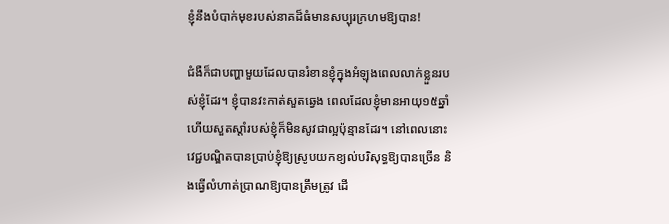ខ្ញុំនឹងបំបាក់មុខរបស់នាគដ៏ធំមានសប្បុរក្រហមឱ្យបាន!

ជំងឺក៏ជាបញ្ហាមួយដែលបានរំខានខ្ញុំក្នុងអំឡុងពេលលាក់ខ្លួនរបស់ខ្ញុំដែរ។ ខ្ញុំបានវះកាត់សួតឆ្វេង ពេលដែលខ្ញុំមានអាយុ១៥ឆ្នាំ ហើយសួតស្ដាំរបស់ខ្ញុំក៏មិនសូវជាល្អប៉ុន្មានដែរ។ នៅពេលនោះ វេជ្ជបណ្ឌិតបានប្រាប់ខ្ញុំឱ្យស្រូបយកខ្យល់បរិសុទ្ធឱ្យបានច្រើន និងធ្វើលំហាត់ប្រាណឱ្យបានត្រឹមត្រូវ ដើ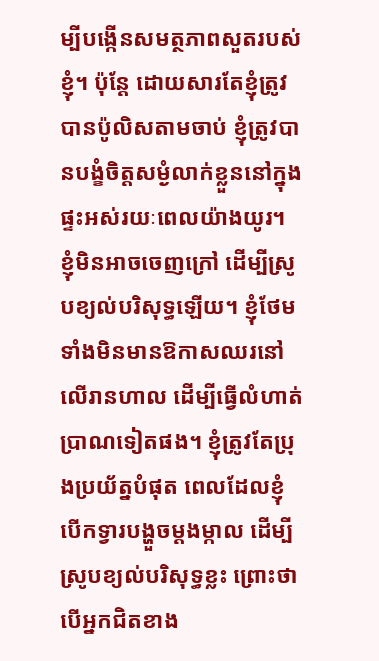ម្បីបង្កើនសមត្ថភាពសួតរបស់ខ្ញុំ។ ប៉ុន្តែ ដោយសារតែខ្ញុំត្រូវបានប៉ូលិសតាមចាប់ ខ្ញុំត្រូវបានបង្ខំចិត្តសម្ងំលាក់ខ្លួននៅក្នុងផ្ទះអស់រយៈពេលយ៉ាងយូរ។ ខ្ញុំមិនអាចចេញក្រៅ ដើម្បីស្រូបខ្យល់បរិសុទ្ធឡើយ។ ខ្ញុំថែមទាំងមិនមានឱកាសឈរនៅលើរានហាល ដើម្បីធ្វើលំហាត់ប្រាណទៀតផង។ ខ្ញុំត្រូវតែប្រុងប្រយ័ត្នបំផុត ពេលដែលខ្ញុំបើកទ្វារបង្ហួចម្ដងម្កាល ដើម្បីស្រូបខ្យល់បរិសុទ្ធខ្លះ ព្រោះថាបើអ្នកជិតខាង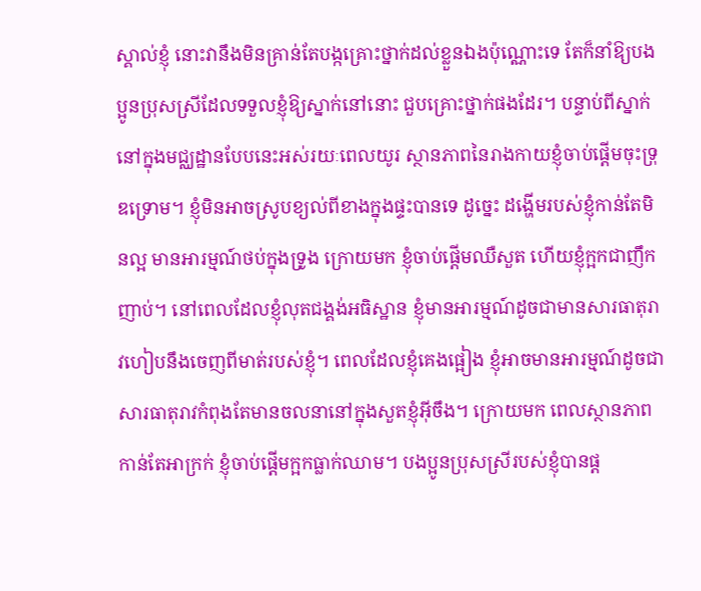ស្គាល់ខ្ញុំ នោះវានឹងមិនគ្រាន់តែបង្កគ្រោះថ្នាក់ដល់ខ្លួនឯងប៉ុណ្ណោះទេ តែក៏នាំឱ្យបងប្អូនប្រុសស្រីដែលទទួលខ្ញុំឱ្យស្នាក់នៅនោះ ជួបគ្រោះថ្នាក់ផងដែរ។ បន្ទាប់ពីស្នាក់នៅក្នុងមជ្ឈដ្ឋានបែបនេះអស់រយៈពេលយូរ ស្ថានភាពនៃរាងកាយខ្ញុំចាប់ផ្ដើមចុះទ្រុឌទ្រោម។ ខ្ញុំមិនអាចស្រូបខ្យល់ពីខាងក្នុងផ្ទះបានទេ ដូច្នេះ ដង្ហើមរបស់ខ្ញុំកាន់តែមិនល្អ មានអារម្មណ៍ថប់ក្នុងទ្រូង ក្រោយមក ខ្ញុំចាប់ផ្តើមឈឺសួត ហើយខ្ញុំក្អកជាញឹកញាប់។ នៅពេលដែលខ្ញុំលុតជង្គង់អធិស្ឋាន ខ្ញុំមានអារម្មណ៍ដូចជាមានសារធាតុរាវហៀបនឹងចេញពីមាត់របស់ខ្ញុំ។ ពេលដែលខ្ញុំគេងផ្អៀង ខ្ញុំអាចមានអារម្មណ៍ដូចជាសារធាតុរាវកំពុងតែមានចលនានៅក្នុងសួតខ្ញុំអ៊ីចឹង។ ក្រោយមក ពេលស្ថានភាពកាន់តែអាក្រក់ ខ្ញុំចាប់ផ្ដើមក្អកធ្លាក់ឈាម។ បងប្អូនប្រុសស្រីរបស់ខ្ញុំបានផ្ដ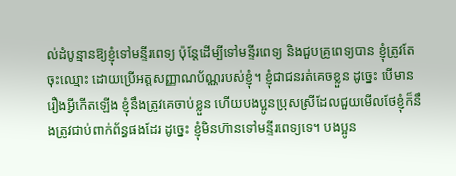ល់ដំបូន្មានឱ្យខ្ញុំទៅមន្ទីរពេទ្យ ប៉ុន្តែដើម្បីទៅមន្ទីរពេទ្យ និងជួបគ្រូពេទ្យបាន ខ្ញុំត្រូវតែចុះឈ្មោះ ដោយប្រើអត្តសញ្ញាណប័ណ្ណរបស់ខ្ញុំ។ ខ្ញុំជាជនរត់គេចខ្លួន ដូច្នេះ បើមានរឿងអ្វីកើតឡើង ខ្ញុំនឹងត្រូវគេចាប់ខ្លួន ហើយបងប្អូនប្រុសស្រីដែលជួយមើលថែខ្ញុំក៏នឹងត្រូវជាប់ពាក់ព័ន្ធផងដែរ ដូច្នេះ ខ្ញុំមិនហ៊ានទៅមន្ទីរពេទ្យទេ។ បងប្អូន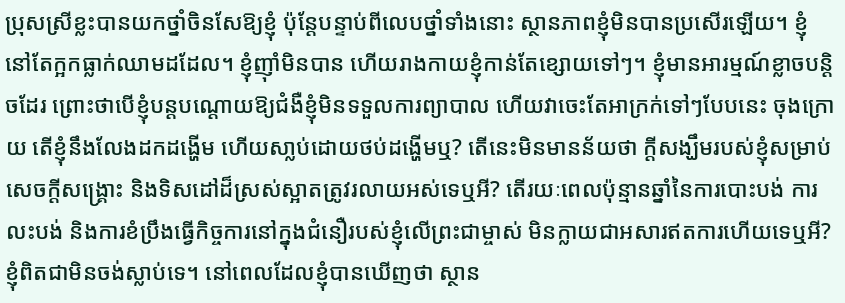ប្រុសស្រីខ្លះបានយកថ្នាំចិនសែឱ្យខ្ញុំ ប៉ុន្តែបន្ទាប់ពីលេបថ្នាំទាំងនោះ ស្ថានភាពខ្ញុំមិនបានប្រសើរឡើយ។ ខ្ញុំនៅតែក្អកធ្លាក់ឈាមដដែល។ ខ្ញុំញ៉ាំមិនបាន ហើយរាងកាយខ្ញុំកាន់តែខ្សោយទៅៗ។ ខ្ញុំមានអារម្មណ៍ខ្លាចបន្ដិចដែរ ព្រោះថាបើខ្ញុំបន្តបណ្ដោយឱ្យជំងឺខ្ញុំមិនទទួលការព្យាបាល ហើយវាចេះតែអាក្រក់ទៅៗបែបនេះ ចុងក្រោយ តើខ្ញុំនឹងលែងដកដង្ហើម ហើយសា្លប់ដោយថប់ដង្ហើមឬ? តើនេះមិនមានន័យថា ក្ដីសង្ឃឹមរបស់ខ្ញុំសម្រាប់សេចក្តីសង្រ្គោះ និងទិសដៅដ៏ស្រស់ស្អាតត្រូវរលាយអស់ទេឬអី? តើរយៈពេលប៉ុន្មានឆ្នាំនៃការបោះបង់ ការលះបង់ និងការខំប្រឹងធ្វើកិច្ចការនៅក្នុងជំនឿរបស់ខ្ញុំលើព្រះជាម្ចាស់ មិនក្លាយជាអសារឥតការហើយទេឬអី? ខ្ញុំពិតជាមិនចង់ស្លាប់ទេ។ នៅពេលដែលខ្ញុំបានឃើញថា ស្ថាន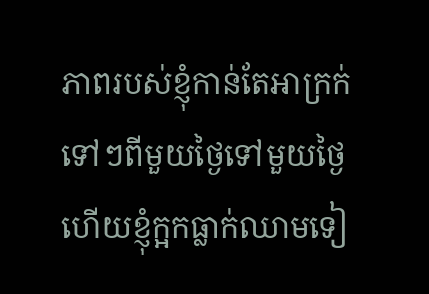ភាពរបស់ខ្ញុំកាន់តែអាក្រក់ទៅៗពីមួយថ្ងៃទៅមួយថ្ងៃ ហើយខ្ញុំក្អកធ្លាក់ឈាមទៀ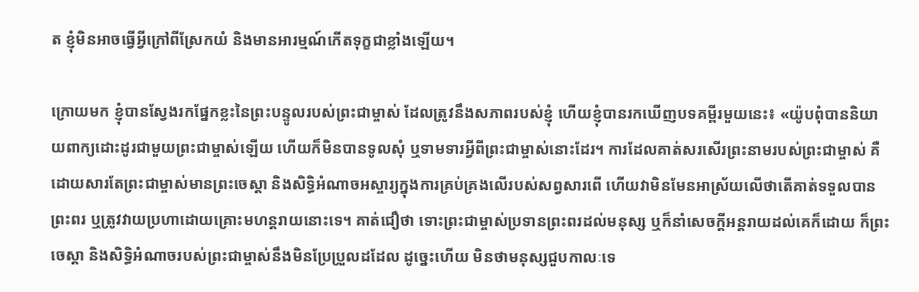ត ខ្ញុំមិនអាចធ្វើអ្វីក្រៅពីស្រែកយំ និងមានអារម្មណ៍កើតទុក្ខជាខ្លាំងឡើយ។

ក្រោយមក ខ្ញុំបានស្វែងរកផ្នែកខ្លះនៃព្រះបន្ទូលរបស់ព្រះជាម្ចាស់ ដែលត្រូវនឹងសភាពរបស់ខ្ញុំ ហើយខ្ញុំបានរកឃើញបទគម្ពីរមួយនេះ៖ «យ៉ូបពុំបាននិយាយពាក្យដោះដូរជាមួយព្រះជាម្ចាស់ឡើយ ហើយក៏មិនបានទូលសុំ ឬទាមទារអ្វីពីព្រះជាម្ចាស់នោះដែរ។ ការដែលគាត់សរសើរព្រះនាមរបស់ព្រះជាម្ចាស់ គឺដោយសារតែព្រះជាម្ចាស់មានព្រះចេស្ដា និងសិទ្ធិអំណាចអស្ចារ្យក្នុងការគ្រប់គ្រងលើរបស់សព្វសារពើ ហើយវាមិនមែនអាស្រ័យលើថាតើគាត់ទទួលបានព្រះពរ ឬត្រូវវាយប្រហាដោយគ្រោះមហន្តរាយនោះទេ។ គាត់ជឿថា ទោះព្រះជាម្ចាស់ប្រទានព្រះពរដល់មនុស្ស ឬក៏នាំសេចក្ដីអន្តរាយដល់គេក៏ដោយ ក៏ព្រះចេស្តា និងសិទ្ធិអំណាចរបស់ព្រះជាម្ចាស់នឹងមិនប្រែប្រួលដដែល ដូច្នេះហើយ មិនថាមនុស្សជួបកាលៈទេ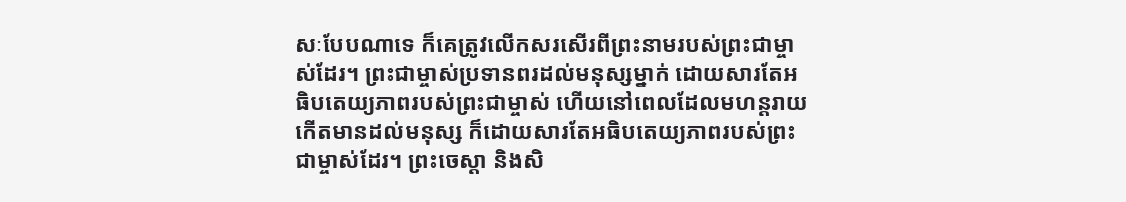សៈបែបណាទេ ក៏គេត្រូវលើកសរសើរពីព្រះនាមរបស់ព្រះជាម្ចាស់ដែរ។ ព្រះជាម្ចាស់ប្រទានពរដល់មនុស្សម្នាក់ ដោយសារតែអធិបតេយ្យភាពរបស់ព្រះជាម្ចាស់ ហើយនៅពេលដែលមហន្តរាយកើតមានដល់មនុស្ស ក៏ដោយសារតែអធិបតេយ្យភាពរបស់ព្រះជាម្ចាស់ដែរ។ ព្រះចេស្ដា និងសិ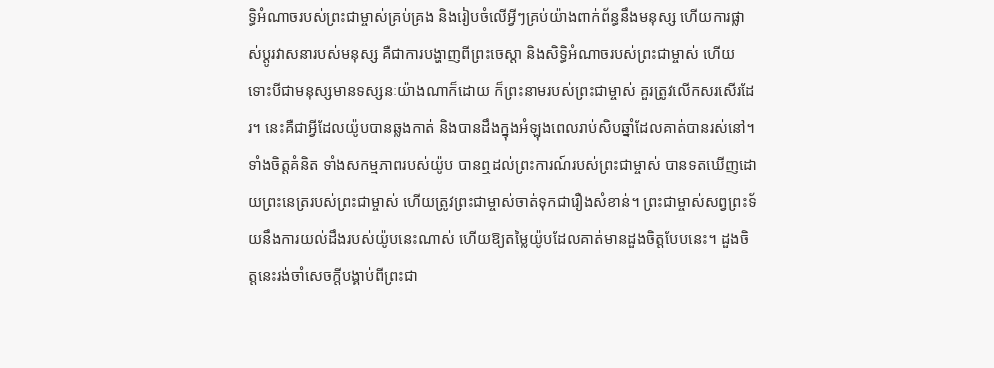ទ្ធិអំណាចរបស់ព្រះជាម្ចាស់គ្រប់គ្រង និងរៀបចំលើអ្វីៗគ្រប់យ៉ាងពាក់ព័ន្ធនឹងមនុស្ស ហើយការផ្លាស់ប្ដូរវាសនារបស់មនុស្ស គឺជាការបង្ហាញពីព្រះចេស្ដា និងសិទ្ធិអំណាចរបស់ព្រះជាម្ចាស់ ហើយទោះបីជាមនុស្សមានទស្សនៈយ៉ាងណាក៏ដោយ ក៏ព្រះនាមរបស់ព្រះជាម្ចាស់ គួរត្រូវលើកសរសើរដែរ។ នេះគឺជាអ្វីដែលយ៉ូបបានឆ្លងកាត់ និងបានដឹងក្នុងអំឡុងពេលរាប់សិបឆ្នាំដែលគាត់បានរស់នៅ។ ទាំងចិត្តគំនិត ទាំងសកម្មភាពរបស់យ៉ូប បានឮដល់ព្រះការណ៍របស់ព្រះជាម្ចាស់ បានទតឃើញដោយព្រះនេត្ររបស់ព្រះជាម្ចាស់ ហើយត្រូវព្រះជាម្ចាស់ចាត់ទុកជារឿងសំខាន់។ ព្រះជាម្ចាស់សព្វព្រះទ័យនឹងការយល់ដឹងរបស់យ៉ូបនេះណាស់ ហើយឱ្យតម្លៃយ៉ូបដែលគាត់មានដួងចិត្តបែបនេះ។ ដួងចិត្តនេះរង់ចាំសេចក្ដីបង្គាប់ពីព្រះជា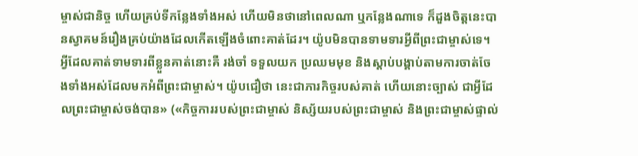ម្ចាស់ជានិច្ច ហើយគ្រប់ទីកន្លែងទាំងអស់ ហើយមិនថានៅពេលណា ឬកន្លែងណាទេ ក៏ដួងចិត្តនេះបានស្វាគមន៍រឿងគ្រប់យ៉ាងដែលកើតឡើងចំពោះគាត់ដែរ។ យ៉ូបមិនបានទាមទារអ្វីពីព្រះជាម្ចាស់ទេ។ អ្វីដែលគាត់ទាមទារពីខ្លួនគាត់នោះគឺ រង់ចាំ ទទួលយក ប្រឈមមុខ និងស្ដាប់បង្គាប់តាមការចាត់ចែងទាំងអស់ដែលមកអំពីព្រះជាម្ចាស់។ យ៉ូបជឿថា នេះជាភារកិច្ចរបស់គាត់ ហើយនោះច្បាស់ ជាអ្វីដែលព្រះជាម្ចាស់ចង់បាន» («កិច្ចការរបស់ព្រះជាម្ចាស់ និស្ស័យរបស់ព្រះជាម្ចាស់ និងព្រះជាម្ចាស់ផ្ទាល់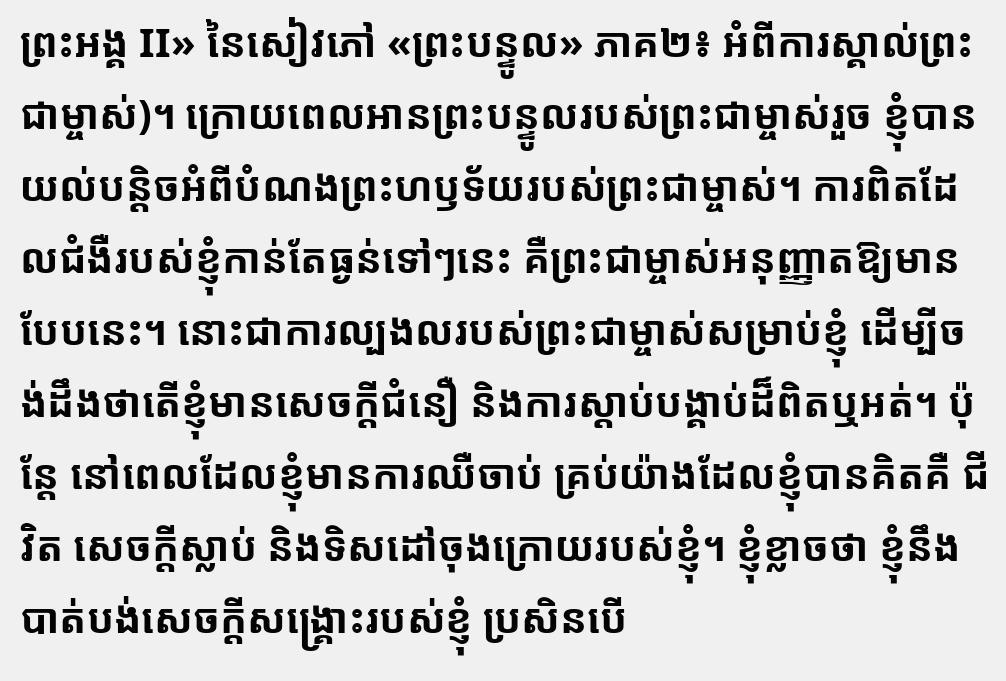ព្រះអង្គ II» នៃសៀវភៅ «ព្រះបន្ទូល» ភាគ២៖ អំពីការស្គាល់ព្រះជាម្ចាស់)។ ក្រោយពេលអានព្រះបន្ទូលរបស់ព្រះជាម្ចាស់រួច ខ្ញុំបានយល់បន្ដិចអំពីបំណងព្រះហឫទ័យរបស់ព្រះជាម្ចាស់។ ការពិតដែលជំងឺរបស់ខ្ញុំកាន់តែធ្ងន់ទៅៗនេះ គឺព្រះជាម្ចាស់អនុញ្ញាតឱ្យមានបែបនេះ។ នោះជាការល្បងលរបស់ព្រះជាម្ចាស់សម្រាប់ខ្ញុំ ដើម្បីចង់ដឹងថាតើខ្ញុំមានសេចក្តីជំនឿ និងការស្ដាប់បង្គាប់ដ៏ពិតឬអត់។ ប៉ុន្តែ នៅពេលដែលខ្ញុំមានការឈឺចាប់ គ្រប់យ៉ាងដែលខ្ញុំបានគិតគឺ ជីវិត សេចក្តីស្លាប់ និងទិសដៅចុងក្រោយរបស់ខ្ញុំ។ ខ្ញុំខ្លាចថា ខ្ញុំនឹងបាត់បង់សេចក្តីសង្រ្គោះរបស់ខ្ញុំ ប្រសិនបើ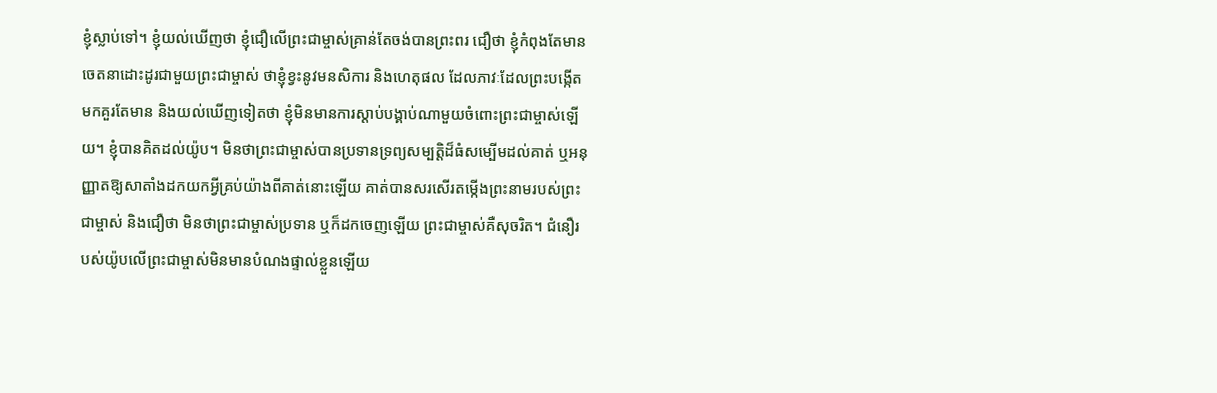ខ្ញុំស្លាប់ទៅ។ ខ្ញុំយល់ឃើញថា ខ្ញុំជឿលើព្រះជាម្ចាស់គ្រាន់តែចង់បានព្រះពរ ជឿថា ខ្ញុំកំពុងតែមានចេតនាដោះដូរជាមួយព្រះជាម្ចាស់ ថាខ្ញុំខ្វះនូវមនសិការ និងហេតុផល ដែលភាវៈដែលព្រះបង្កើតមកគួរតែមាន និងយល់ឃើញទៀតថា ខ្ញុំមិនមានការស្ដាប់បង្គាប់ណាមួយចំពោះព្រះជាម្ចាស់ឡើយ។ ខ្ញុំបានគិតដល់យ៉ូប។ មិនថាព្រះជាម្ចាស់បានប្រទានទ្រព្យសម្បត្តិដ៏ធំសម្បើមដល់គាត់ ឬអនុញ្ញាតឱ្យសាតាំងដកយកអ្វីគ្រប់យ៉ាងពីគាត់នោះឡើយ គាត់បានសរសើរតម្កើងព្រះនាមរបស់ព្រះជាម្ចាស់ និងជឿថា មិនថាព្រះជាម្ចាស់ប្រទាន ឬក៏ដកចេញឡើយ ព្រះជាម្ចាស់គឺសុចរិត។ ជំនឿរបស់យ៉ូបលើព្រះជាម្ចាស់មិនមានបំណងផ្ទាល់ខ្លួនឡើយ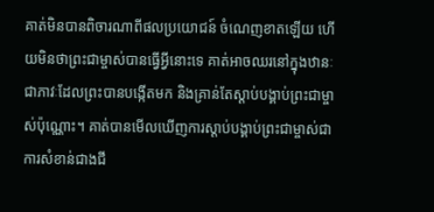គាត់មិនបានពិចារណាពីផលប្រយោជន៍ ចំណេញខាតឡើយ ហើយមិនថាព្រះជាម្ចាស់បានធ្វើអ្វីនោះទេ គាត់អាចឈរនៅក្នុងឋានៈជាភាវៈដែលព្រះបានបង្កើតមក និងគ្រាន់តែស្ដាប់បង្គាប់ព្រះជាម្ចាស់ប៉ុណ្ណោះ។ គាត់បានមើលឃើញការស្ដាប់បង្គាប់ព្រះជាម្ចាស់ជាការសំខាន់ជាងជី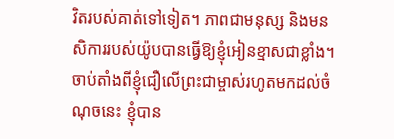វិតរបស់គាត់ទៅទៀត។ ភាពជាមនុស្ស និងមនសិការរបស់យ៉ូបបានធ្វើឱ្យខ្ញុំអៀនខ្មាសជាខ្លាំង។ ចាប់តាំងពីខ្ញុំជឿលើព្រះជាម្ចាស់រហូតមកដល់ចំណុចនេះ ខ្ញុំបាន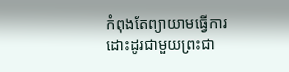កំពុងតែព្យាយាមធ្វើការដោះដូរជាមួយព្រះជា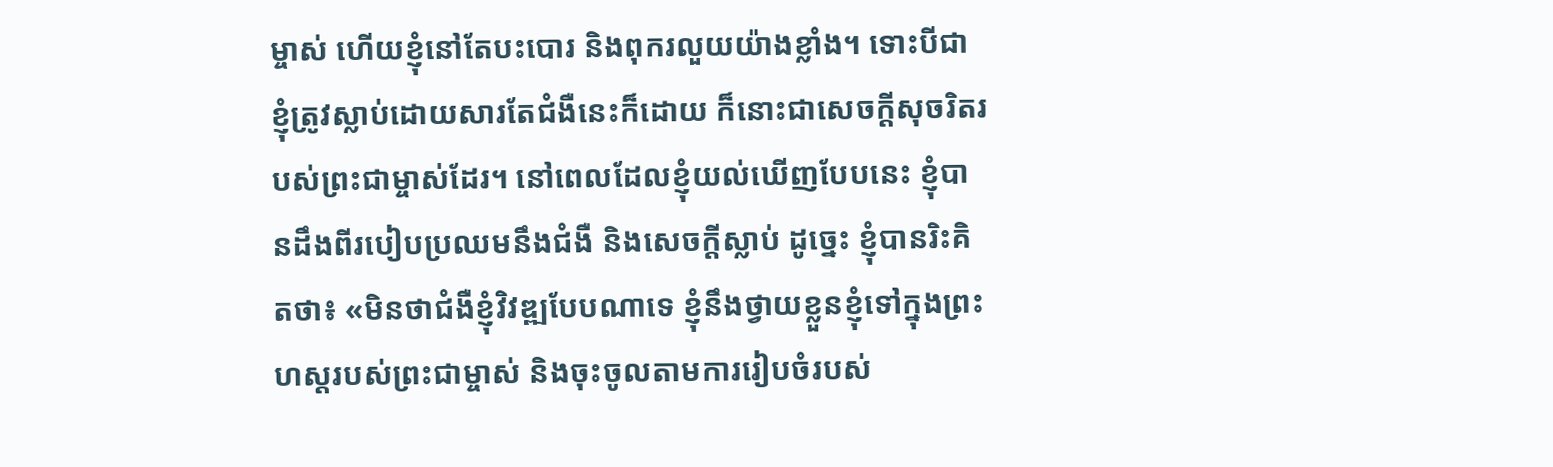ម្ចាស់ ហើយខ្ញុំនៅតែបះបោរ និងពុករលួយយ៉ាងខ្លាំង។ ទោះបីជាខ្ញុំត្រូវស្លាប់ដោយសារតែជំងឺនេះក៏ដោយ ក៏នោះជាសេចក្តីសុចរិតរបស់ព្រះជាម្ចាស់ដែរ។ នៅពេលដែលខ្ញុំយល់ឃើញបែបនេះ ខ្ញុំបានដឹងពីរបៀបប្រឈមនឹងជំងឺ និងសេចក្តីស្លាប់ ដូច្នេះ ខ្ញុំបានរិះគិតថា៖ «មិនថាជំងឺខ្ញុំវិវឌ្ឍបែបណាទេ ខ្ញុំនឹងថ្វាយខ្លួនខ្ញុំទៅក្នុងព្រះហស្តរបស់ព្រះជាម្ចាស់ និងចុះចូលតាមការរៀបចំរបស់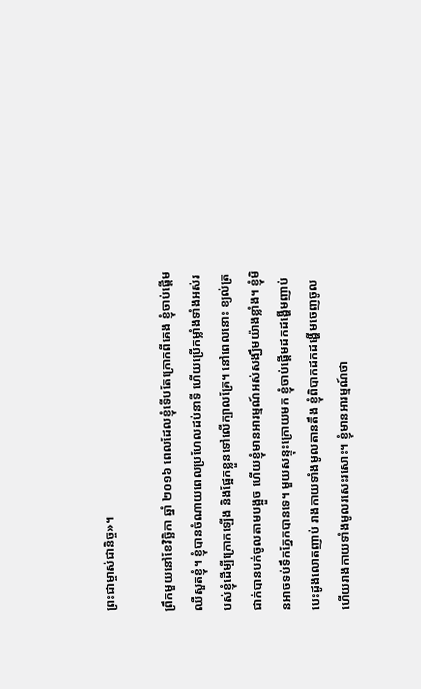ព្រះជាម្ចាស់ជានិច្ច»។

ព្រឹកមួយនៅខែវិច្ឆិកា ឆ្នាំ ២០១៦ ពេលដែលខ្ញុំទើបតែក្រោកពីគេង ខ្ញុំចាប់ផ្តើមឈឺសួតខ្ញុំ។ ខ្ញុំបានចំណាយពេលប្រហែលដប់នាទី ហើយប្រើកម្លាំងទាំងអស់របស់ខ្ញុំដើម្បីក្រោកឡើង និងផ្អែកខ្លួនទៅលើក្បាលគ្រែ។ នៅពេលនោះ ខ្យល់ត្រជាក់បានបក់ចូលតាមបង្អួច ហើយខ្ញុំមានអារម្មណ៍អស់សង្ឃឹមយ៉ាងខ្លាំង។ ខ្ញុំមិនអាចទប់ទឹកភ្នែកបានទេ។ មួយសន្ទុះក្រោយមក ខ្ញុំចាប់ផ្ដើមដកដង្ហើមញាប់ បេះដូងលោតញាប់ រាងកាយទាំងមូលតានតឹង ខ្ញុំពិបាកដកដង្ហើមចេញចូល ហើយរាងកាយទាំងមូលរសេះរសោះ។ ខ្ញុំមានអារម្មណ៍ថា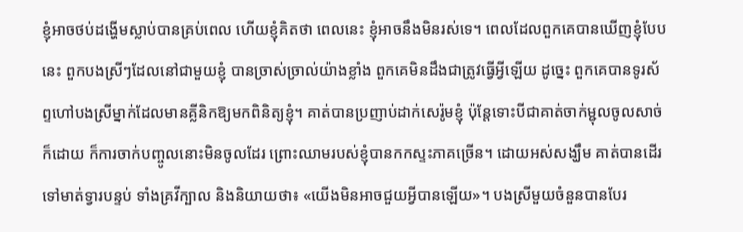ខ្ញុំអាចថប់ដង្ហើមស្លាប់បានគ្រប់ពេល ហើយខ្ញុំគិតថា ពេលនេះ ខ្ញុំអាចនឹងមិនរស់ទេ។ ពេលដែលពួកគេបានឃើញខ្ញុំបែបនេះ ពួកបងស្រីៗដែលនៅជាមួយខ្ញុំ បានច្រាស់ច្រាល់យ៉ាងខ្លាំង ពួកគេមិនដឹងជាត្រូវធ្វើអ្វីឡើយ ដូច្នេះ ពួកគេបានទូរស័ព្ទហៅបងស្រីម្នាក់ដែលមានគ្លីនិកឱ្យមកពិនិត្យខ្ញុំ។ គាត់បានប្រញាប់ដាក់សេរ៉ូមខ្ញុំ ប៉ុន្តែទោះបីជាគាត់ចាក់ម្ជុលចូលសាច់ក៏ដោយ ក៏ការចាក់បញ្ចូលនោះមិនចូលដែរ ព្រោះឈាមរបស់ខ្ញុំបានកកស្ទះភាគច្រើន។ ដោយអស់សង្ឃឹម គាត់បានដើរទៅមាត់ទ្វារបន្ទប់ ទាំងគ្រវីក្បាល និងនិយាយថា៖ «យើងមិនអាចជួយអ្វីបានឡើយ»។ បងស្រីមួយចំនួនបានបែរ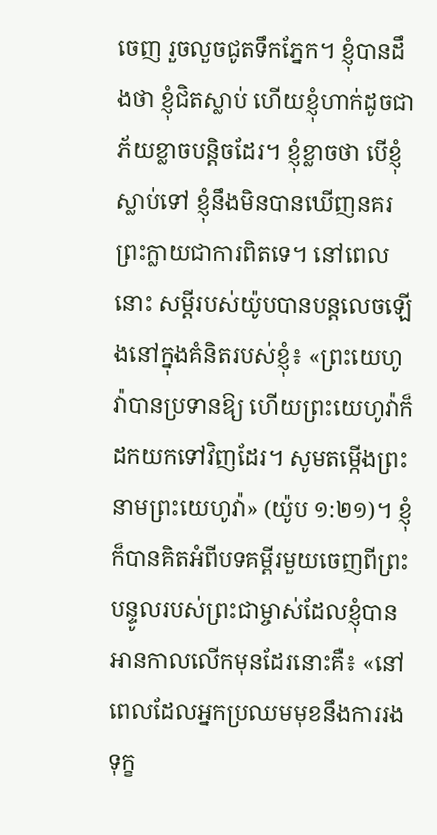ចេញ រួចលួចជូតទឹកភ្នែក។ ខ្ញុំបានដឹងថា ខ្ញុំជិតស្លាប់ ហើយខ្ញុំហាក់ដូចជាភ័យខ្លាចបន្ដិចដែរ។ ខ្ញុំខ្លាចថា បើខ្ញុំស្លាប់ទៅ ខ្ញុំនឹងមិនបានឃើញនគរព្រះក្លាយជាការពិតទេ។ នៅពេលនោះ សម្តីរបស់យ៉ូបបានបន្តលេចឡើងនៅក្នុងគំនិតរបស់ខ្ញុំ៖ «ព្រះយេហូវ៉ាបានប្រទានឱ្យ ហើយព្រះយេហូវ៉ាក៏ដកយកទៅវិញដែរ។ សូមតម្កើងព្រះនាមព្រះយេហូវ៉ា» (យ៉ូប ១:២១)។ ខ្ញុំក៏បានគិតអំពីបទគម្ពីរមួយចេញពីព្រះបន្ទូលរបស់ព្រះជាម្ចាស់ដែលខ្ញុំបានអានកាលលើកមុនដែរនោះគឺ៖ «នៅពេលដែលអ្នកប្រឈមមុខនឹងការរងទុក្ខ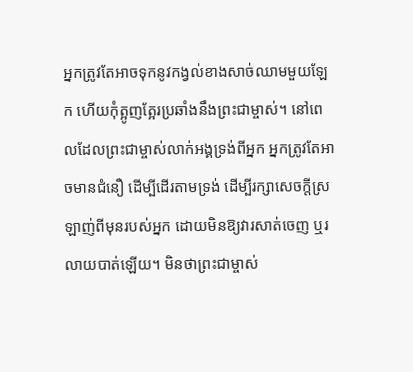អ្នកត្រូវតែអាចទុកនូវកង្វល់ខាងសាច់ឈាមមួយឡែក ហើយកុំត្អូញត្អែរប្រឆាំងនឹងព្រះជាម្ចាស់។ នៅពេលដែលព្រះជាម្ចាស់លាក់អង្គទ្រង់ពីអ្នក អ្នកត្រូវតែអាចមានជំនឿ ដើម្បីដើរតាមទ្រង់ ដើម្បីរក្សាសេចក្តីស្រឡាញ់ពីមុនរបស់អ្នក ដោយមិនឱ្យវារសាត់ចេញ ឬរលាយបាត់ឡើយ។ មិនថាព្រះជាម្ចាស់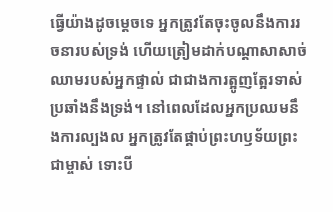ធ្វើយ៉ាងដូចម្ដេចទេ អ្នកត្រូវតែចុះចូលនឹងការរចនារបស់ទ្រង់ ហើយត្រៀមដាក់បណ្តាសាសាច់ឈាមរបស់អ្នកផ្ទាល់ ជាជាងការត្អូញត្អែរទាស់ប្រឆាំងនឹងទ្រង់។ នៅពេលដែលអ្នកប្រឈមនឹងការល្បងល អ្នកត្រូវតែផ្គាប់ព្រះហឫទ័យព្រះជាម្ចាស់ ទោះបី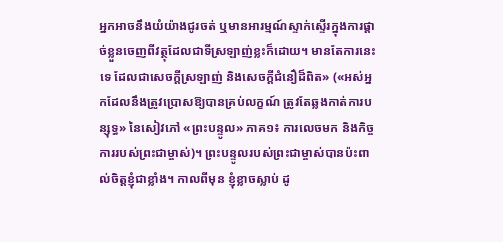អ្នកអាចនឹងយំយ៉ាងជូរចត់ ឬមានអារម្មណ៍ស្ទាក់ស្ទើរក្នុងការផ្ដាច់ខ្លួនចេញពីវត្ថុដែលជាទីស្រឡាញ់ខ្លះក៏ដោយ។ មានតែការនេះទេ ដែលជាសេចក្តីស្រឡាញ់ និងសេចក្ដីជំនឿដ៏ពិត» («អស់អ្នកដែលនឹងត្រូវប្រោសឱ្យបានគ្រប់លក្ខណ៍ ត្រូវតែឆ្លងកាត់ការបន្សុទ្ធ» នៃសៀវភៅ «ព្រះបន្ទូល» ភាគ១៖ ការលេចមក និងកិច្ចការរបស់ព្រះជាម្ចាស់)។ ព្រះបន្ទូលរបស់ព្រះជាម្ចាស់បានប៉ះពាល់ចិត្តខ្ញុំជាខ្លាំង។ កាលពីមុន ខ្ញុំខ្លាចស្លាប់ ដូ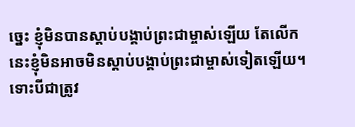ច្នេះ ខ្ញុំមិនបានស្ដាប់បង្គាប់ព្រះជាម្ចាស់ឡើយ តែលើកនេះខ្ញុំមិនអាចមិនស្ដាប់បង្គាប់ព្រះជាម្ចាស់ទៀតឡើយ។ ទោះបីជាត្រូវ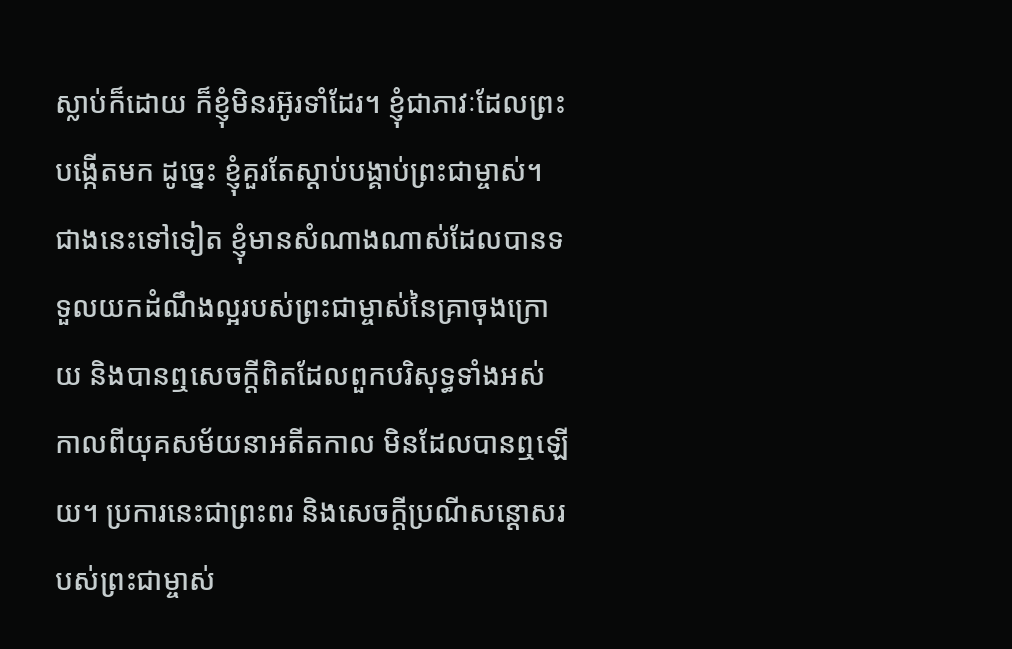ស្លាប់ក៏ដោយ ក៏ខ្ញុំមិនរអ៊ូរទាំដែរ។ ខ្ញុំជាភាវៈដែលព្រះបង្កើតមក ដូច្នេះ ខ្ញុំគួរតែស្ដាប់បង្គាប់ព្រះជាម្ចាស់។ ជាងនេះទៅទៀត ខ្ញុំមានសំណាងណាស់ដែលបានទទួលយកដំណឹងល្អរបស់ព្រះជាម្ចាស់នៃគ្រាចុងក្រោយ និងបានឮសេចក្តីពិតដែលពួកបរិសុទ្ធទាំងអស់កាលពីយុគសម័យនាអតីតកាល មិនដែលបានឮឡើយ។ ប្រការនេះជាព្រះពរ និងសេចក្តីប្រណីសន្ដោសរបស់ព្រះជាម្ចាស់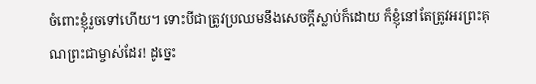ចំពោះខ្ញុំរួចទៅហើយ។ ទោះបីជាត្រូវប្រឈមនឹងសេចក្តីស្លាប់ក៏ដោយ ក៏ខ្ញុំនៅតែត្រូវអរព្រះគុណព្រះជាម្ចាស់ដែរ! ដូច្នេះ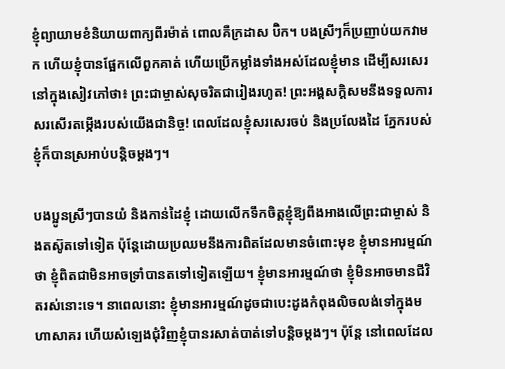ខ្ញុំព្យាយាមខំនិយាយពាក្យពីរម៉ាត់ ពោលគឺក្រដាស ប៊ិក។ បងស្រីៗក៏ប្រញាប់យកវាមក ហើយខ្ញុំបានផ្អែកលើពួកគាត់ ហើយប្រើកម្លាំងទាំងអស់ដែលខ្ញុំមាន ដើម្បីសរសេរនៅក្នុងសៀវភៅថា៖ ព្រះជាម្ចាស់សុចរិតជារៀងរហូត! ព្រះអង្គសក្ដិសមនឹងទទួលការសរសើរតម្កើងរបស់យើងជានិច្ច! ពេលដែលខ្ញុំសរសេរចប់ និងប្រលែងដៃ ភ្នែករបស់ខ្ញុំក៏បានស្រអាប់បន្តិចម្ដងៗ។

បងប្អូនស្រីៗបានយំ និងកាន់ដៃខ្ញុំ ដោយលើកទឹកចិត្តខ្ញុំឱ្យពឹងអាងលើព្រះជាម្ចាស់ និងតស៊ូតទៅទៀត ប៉ុន្តែដោយប្រឈមនឹងការពិតដែលមានចំពោះមុខ ខ្ញុំមានអារម្មណ៍ថា ខ្ញុំពិតជាមិនអាចទ្រាំបានតទៅទៀតឡើយ។ ខ្ញុំមានអារម្មណ៍ថា ខ្ញុំមិនអាចមានជីវិតរស់នោះទេ។ នាពេលនោះ ខ្ញុំមានអារម្មណ៍ដូចជាបេះដូងកំពុងលិចលង់ទៅក្នុងមហាសាគរ ហើយសំឡេងជុំវិញខ្ញុំបានរសាត់បាត់ទៅបន្តិចម្ដងៗ។ ប៉ុន្តែ នៅពេលដែល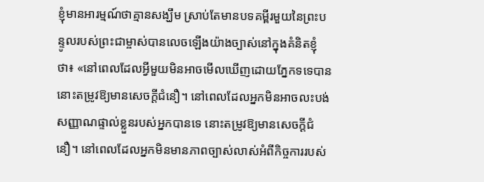ខ្ញុំមានអារម្មណ៍ថាគ្មានសង្ឃឹម ស្រាប់តែមានបទគម្ពីរមួយនៃព្រះបន្ទូលរបស់ព្រះជាម្ចាស់បានលេចឡើងយ៉ាងច្បាស់នៅក្នុងគំនិតខ្ញុំថា៖ «នៅពេលដែលអ្វីមួយមិនអាចមើលឃើញដោយភ្នែកទទេបាន នោះតម្រូវឱ្យមានសេចក្ដីជំនឿ។ នៅពេលដែលអ្នកមិនអាចលះបង់សញ្ញាណផ្ទាល់ខ្លួនរបស់អ្នកបានទេ នោះតម្រូវឱ្យមានសេចក្ដីជំនឿ។ នៅពេលដែលអ្នកមិនមានភាពច្បាស់លាស់អំពីកិច្ចការរបស់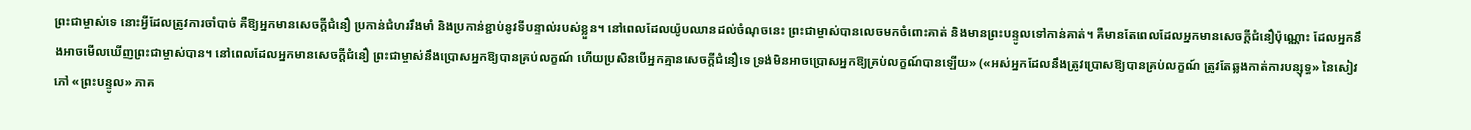ព្រះជាម្ចាស់ទេ នោះអ្វីដែលត្រូវការចាំបាច់ គឺឱ្យអ្នកមានសេចក្ដីជំនឿ ប្រកាន់ជំហររឹងមាំ និងប្រកាន់ខ្ជាប់នូវទីបន្ទាល់របស់ខ្លួន។ នៅពេលដែលយ៉ូបឈានដល់ចំណុចនេះ ព្រះជាម្ចាស់បានលេចមកចំពោះគាត់ និងមានព្រះបន្ទូលទៅកាន់គាត់។ គឺមានតែពេលដែលអ្នកមានសេចក្ដីជំនឿប៉ុណ្ណោះ ដែលអ្នកនឹងអាចមើលឃើញព្រះជាម្ចាស់បាន។ នៅពេលដែលអ្នកមានសេចក្ដីជំនឿ ព្រះជាម្ចាស់នឹងប្រោសអ្នកឱ្យបានគ្រប់លក្ខណ៍ ហើយប្រសិនបើអ្នកគ្មានសេចក្ដីជំនឿទេ ទ្រង់មិនអាចប្រោសអ្នកឱ្យគ្រប់លក្ខណ៍បានឡើយ» («អស់អ្នកដែលនឹងត្រូវប្រោសឱ្យបានគ្រប់លក្ខណ៍ ត្រូវតែឆ្លងកាត់ការបន្សុទ្ធ» នៃសៀវភៅ «ព្រះបន្ទូល» ភាគ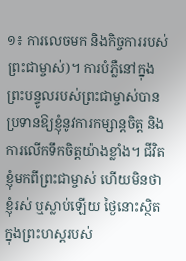១៖ ការលេចមក និងកិច្ចការរបស់ព្រះជាម្ចាស់)។ ការបំភ្លឺនៅក្នុងព្រះបន្ទូលរបស់ព្រះជាម្ចាស់បានប្រទានឱ្យខ្ញុំនូវការកម្សាន្តចិត្ត និងការលើកទឹកចិត្តយ៉ាងខ្លាំង។ ជីវិតខ្ញុំមកពីព្រះជាម្ចាស់ ហើយមិនថាខ្ញុំរស់ ឬស្លាប់ឡើយ ថ្ងៃនោះស្ថិតក្នុងព្រះហស្តរបស់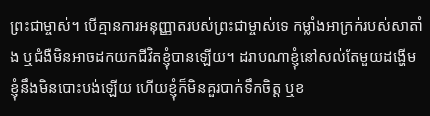ព្រះជាម្ចាស់។ បើគ្មានការអនុញ្ញាតរបស់ព្រះជាម្ចាស់ទេ កម្លាំងអាក្រក់របស់សាតាំង ឬជំងឺមិនអាចដកយកជីវិតខ្ញុំបានឡើយ។ ដរាបណាខ្ញុំនៅសល់តែមួយដង្ហើម ខ្ញុំនឹងមិនបោះបង់ឡើយ ហើយខ្ញុំក៏មិនគួរបាក់ទឹកចិត្ត ឬខ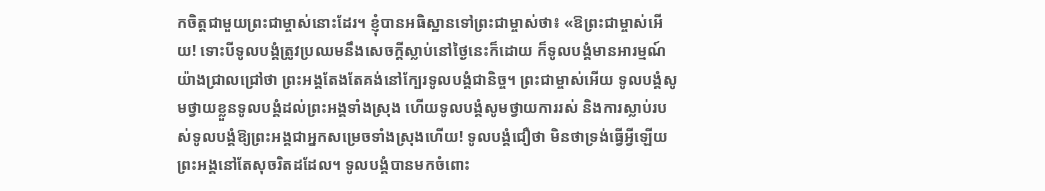កចិត្តជាមួយព្រះជាម្ចាស់នោះដែរ។ ខ្ញុំបានអធិស្ឋានទៅព្រះជាម្ចាស់ថា៖ «ឱព្រះជាម្ចាស់អើយ! ទោះបីទូលបង្គំត្រូវប្រឈមនឹងសេចក្តីស្លាប់នៅថ្ងៃនេះក៏ដោយ ក៏ទូលបង្គំមានអារម្មណ៍យ៉ាងជ្រាលជ្រៅថា ព្រះអង្គតែងតែគង់នៅក្បែរទូលបង្គំជានិច្ច។ ព្រះជាម្ចាស់អើយ ទូលបង្គំសូមថ្វាយខ្លួនទូលបង្គំដល់ព្រះអង្គទាំងស្រុង ហើយទូលបង្គំសូមថ្វាយការរស់ និងការស្លាប់របស់ទូលបង្គំឱ្យព្រះអង្គជាអ្នកសម្រេចទាំងស្រុងហើយ! ទូលបង្គំជឿថា មិនថាទ្រង់ធ្វើអ្វីឡើយ ព្រះអង្គនៅតែសុចរិតដដែល។ ទូលបង្គំបានមកចំពោះ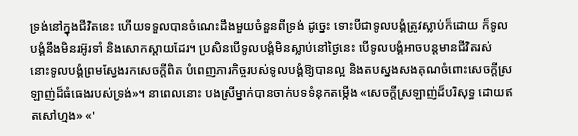ទ្រង់នៅក្នុងជីវិតនេះ ហើយទទួលបានចំណេះដឹងមួយចំនួនពីទ្រង់ ដូច្នេះ ទោះបីជាទូលបង្គំត្រូវស្លាប់ក៏ដោយ ក៏ទូលបង្គំនឹងមិនរអ៊ូរទាំ និងសោកស្ដាយដែរ។ ប្រសិនបើទូលបង្គំមិនស្លាប់នៅថ្ងៃនេះ បើទូលបង្គំអាចបន្តមានជីវិតរស់ នោះទូលបង្គំព្រមស្វែងរកសេចក្តីពិត បំពេញភារកិច្ចរបស់ទូលបង្គំឱ្យបានល្អ និងតបស្នងសងគុណចំពោះសេចក្តីស្រឡាញ់ដ៏ធំធេងរបស់ទ្រង់»។ នាពេលនោះ បងស្រីម្នាក់បានចាក់បទទំនុកតម្កើង «សេចក្តីស្រឡាញ់ដ៏បរិសុទ្ធ ដោយឥតសៅហ្មង» «'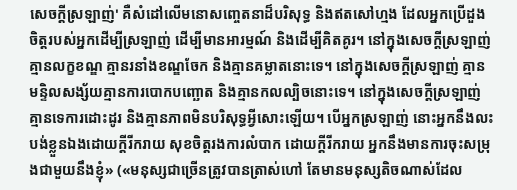សេចក្តីស្រឡាញ់' គឺសំដៅលើមនោសញ្ចេតនាដ៏បរិសុទ្ធ និងឥតសៅហ្មង ដែលអ្នកប្រើដួងចិត្តរបស់អ្នកដើម្បីស្រឡាញ់ ដើម្បីមានអារម្មណ៍ និងដើម្បីគិតគូរ។ នៅក្នុងសេចក្តីស្រឡាញ់ គ្មានលក្ខខណ្ឌ គ្មានរនាំងខណ្ឌចែក និងគ្មានគម្លាតនោះទេ។ នៅក្នុងសេចក្តីស្រឡាញ់ គ្មានមន្ទិលសង្ស័យគ្មានការបោកបញ្ឆោត និងគ្មានកលល្បិចនោះទេ។ នៅក្នុងសេចក្តីស្រឡាញ់ គ្មានទេការដោះដូរ និងគ្មានភាពមិនបរិសុទ្ធអ្វីសោះឡើយ។ បើអ្នកស្រឡាញ់ នោះអ្នកនឹងលះបង់ខ្លួនឯងដោយក្តីរីករាយ សុខចិត្តរងការលំបាក ដោយក្តីរីករាយ អ្នកនឹងមានការចុះសម្រុងជាមួយនឹងខ្ញុំ» («មនុស្សជាច្រើនត្រូវបានត្រាស់ហៅ តែមានមនុស្សតិចណាស់ដែល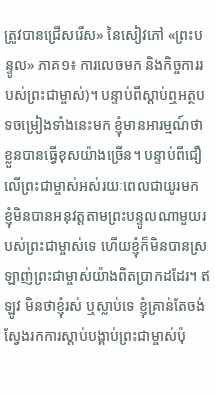ត្រូវបានជ្រើសរើស» នៃសៀវភៅ «ព្រះបន្ទូល» ភាគ១៖ ការលេចមក និងកិច្ចការរបស់ព្រះជាម្ចាស់)។ បន្ទាប់ពីស្តាប់ឮអត្ថបទចម្រៀងទាំងនេះមក ខ្ញុំមានអារម្មណ៍ថា ខ្លួនបានធ្វើខុសយ៉ាងច្រើន។ បន្ទាប់ពីជឿលើព្រះជាម្ចាស់អស់រយៈពេលជាយូរមក ខ្ញុំមិនបានអនុវត្តតាមព្រះបន្ទូលណាមួយរបស់ព្រះជាម្ចាស់ទេ ហើយខ្ញុំក៏មិនបានស្រឡាញ់ព្រះជាម្ចាស់យ៉ាងពិតប្រាកដដែរ។ ឥឡូវ មិនថាខ្ញុំរស់ ឬស្លាប់ទេ ខ្ញុំគ្រាន់តែចង់ស្វែងរកការស្ដាប់បង្គាប់ព្រះជាម្ចាស់ប៉ុ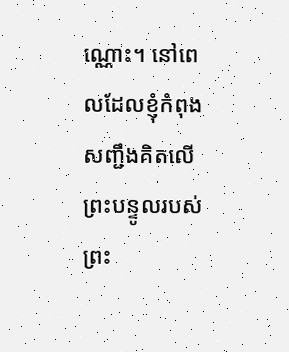ណ្ណោះ។ នៅពេលដែលខ្ញុំកំពុងសញ្ជឹងគិតលើព្រះបន្ទូលរបស់ព្រះ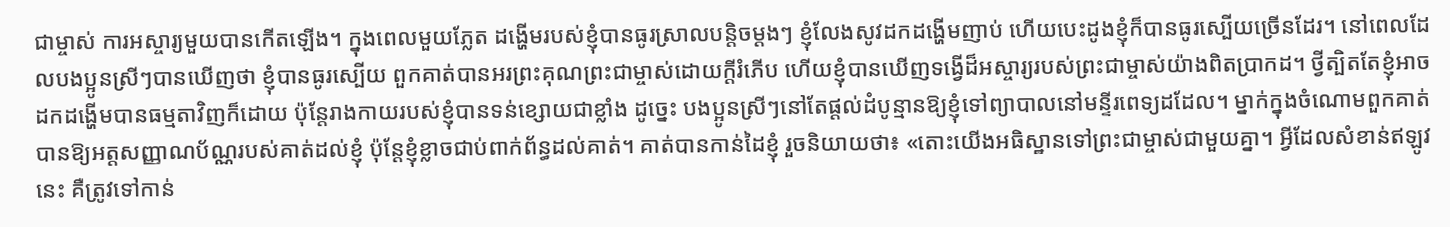ជាម្ចាស់ ការអស្ចារ្យមួយបានកើតឡើង។ ក្នុងពេលមួយភ្លែត ដង្ហើមរបស់ខ្ញុំបានធូរស្រាលបន្តិចម្ដងៗ ខ្ញុំលែងសូវដកដង្ហើមញាប់ ហើយបេះដូងខ្ញុំក៏បានធូរស្បើយច្រើនដែរ។ នៅពេលដែលបងប្អូនស្រីៗបានឃើញថា ខ្ញុំបានធូរស្បើយ ពួកគាត់បានអរព្រះគុណព្រះជាម្ចាស់ដោយក្ដីរំភើប ហើយខ្ញុំបានឃើញទង្វើដ៏អស្ចារ្យរបស់ព្រះជាម្ចាស់យ៉ាងពិតប្រាកដ។ ថ្វីត្បិតតែខ្ញុំអាចដកដង្ហើមបានធម្មតាវិញក៏ដោយ ប៉ុន្តែរាងកាយរបស់ខ្ញុំបានទន់ខ្សោយជាខ្លាំង ដូច្នេះ បងប្អូនស្រីៗនៅតែផ្ដល់ដំបូន្មានឱ្យខ្ញុំទៅព្យាបាលនៅមន្ទីរពេទ្យដដែល។ ម្នាក់ក្នុងចំណោមពួកគាត់បានឱ្យអត្តសញ្ញាណប័ណ្ណរបស់គាត់ដល់ខ្ញុំ ប៉ុន្តែខ្ញុំខ្លាចជាប់ពាក់ព័ន្ធដល់គាត់។ គាត់បានកាន់ដៃខ្ញុំ រួចនិយាយថា៖ «តោះយើងអធិស្ឋានទៅព្រះជាម្ចាស់ជាមួយគ្នា។ អ្វីដែលសំខាន់ឥឡូវនេះ គឺត្រូវទៅកាន់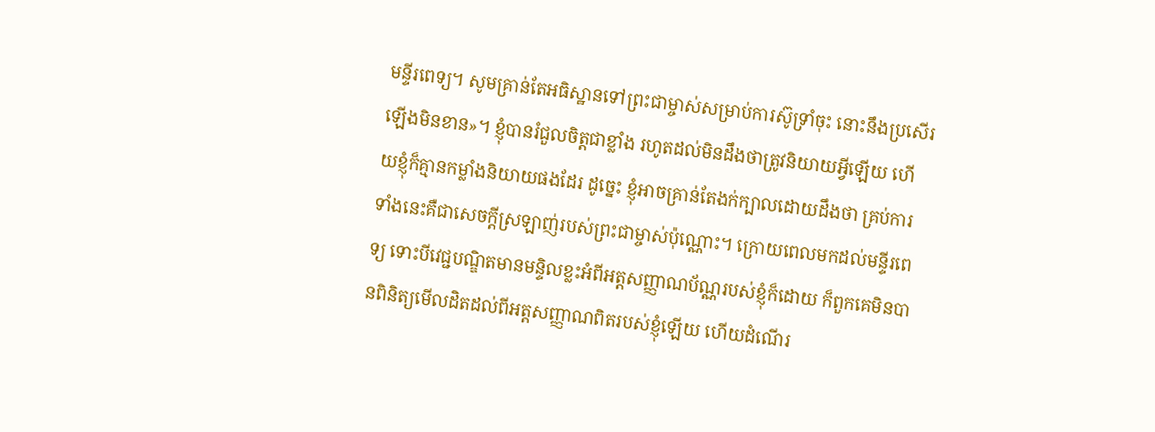មន្ទីរពេទ្យ។ សូមគ្រាន់តែអធិស្ឋានទៅព្រះជាម្ចាស់សម្រាប់ការស៊ូទ្រាំចុះ នោះនឹងប្រសើរឡើងមិនខាន»។ ខ្ញុំបានរំជួលចិត្តជាខ្លាំង រហូតដល់មិនដឹងថាត្រូវនិយាយអ្វីឡើយ ហើយខ្ញុំក៏គ្មានកម្លាំងនិយាយផងដែរ ដូច្នេះ ខ្ញុំអាចគ្រាន់តែងក់ក្បាលដោយដឹងថា គ្រប់ការទាំងនេះគឺជាសេចក្តីស្រឡាញ់របស់ព្រះជាម្ចាស់ប៉ុណ្ណោះ។ ក្រោយពេលមកដល់មន្ទីរពេទ្យ ទោះបីវេជ្ជបណ្ឌិតមានមន្ទិលខ្លះអំពីអត្តសញ្ញាណប័ណ្ណរបស់ខ្ញុំក៏ដោយ ក៏ពួកគេមិនបានពិនិត្យមើលដិតដល់ពីអត្តសញ្ញាណពិតរបស់ខ្ញុំឡើយ ហើយដំណើរ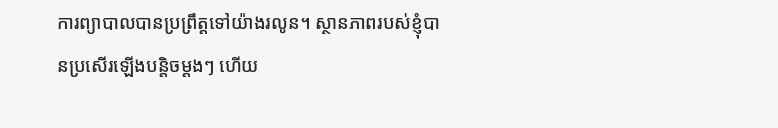ការព្យាបាលបានប្រព្រឹត្តទៅយ៉ាងរលូន។ ស្ថានភាពរបស់ខ្ញុំបានប្រសើរឡើងបន្តិចម្ដងៗ ហើយ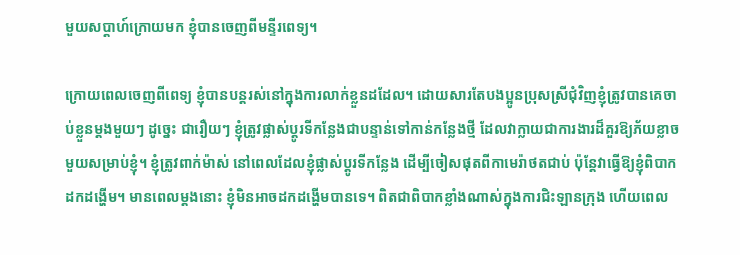មួយសប្ដាហ៍ក្រោយមក ខ្ញុំបានចេញពីមន្ទីរពេទ្យ។

ក្រោយពេលចេញពីពេទ្យ ខ្ញុំបានបន្តរស់នៅក្នុងការលាក់ខ្លួនដដែល។ ដោយសារតែបងប្អូនប្រុសស្រីជុំវិញខ្ញុំត្រូវបានគេចាប់ខ្លួនម្ដងមួយៗ ដូច្នេះ ជារឿយៗ ខ្ញុំត្រូវផ្លាស់ប្តូរទីកន្លែងជាបន្ទាន់ទៅកាន់កន្លែងថ្មី ដែលវាក្លាយជាការងារដ៏គួរឱ្យភ័យខ្លាចមួយសម្រាប់ខ្ញុំ។ ខ្ញុំត្រូវពាក់ម៉ាស់ នៅពេលដែលខ្ញុំផ្លាស់ប្តូរទីកន្លែង ដើម្បីចៀសផុតពីកាមេរ៉ាថតជាប់ ប៉ុន្តែវាធ្វើឱ្យខ្ញុំពិបាកដកដង្ហើម។ មានពេលម្ដងនោះ ខ្ញុំមិនអាចដកដង្ហើមបានទេ។ ពិតជាពិបាកខ្លាំងណាស់ក្នុងការជិះឡានក្រុង ហើយពេល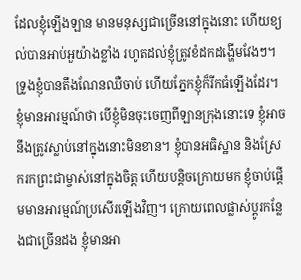ដែលខ្ញុំឡើងឡាន មានមនុស្សជាច្រើននៅក្នុងនោះ ហើយខ្យល់បានអាប់អួយ៉ាងខ្លាំង រហូតដល់ខ្ញុំត្រូវខំដកដង្ហើមវែងៗ។ ទ្រូងខ្ញុំបានតឹងណែនឈឺចាប់ ហើយភ្នែកខ្ញុំក៏រីកធំឡើងដែរ។ ខ្ញុំមានអារម្មណ៍ថា បើខ្ញុំមិនចុះចេញពីឡានក្រុងនោះទេ ខ្ញុំអាចនឹងត្រូវស្លាប់នៅក្នុងនោះមិនខាន។ ខ្ញុំបានអធិស្ឋាន និងស្រែករកព្រះជាម្ចាស់នៅក្នុងចិត្ត ហើយបន្ដិចក្រោយមក ខ្ញុំចាប់ផ្ដើមមានអារម្មណ៍ប្រសើរឡើងវិញ។ ក្រោយពេលផ្លាស់ប្តូរកន្លែងជាច្រើនដង ខ្ញុំមានអា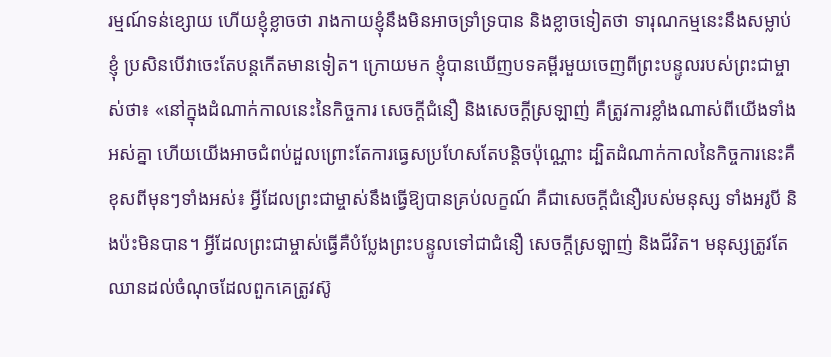រម្មណ៍ទន់ខ្សោយ ហើយខ្ញុំខ្លាចថា រាងកាយខ្ញុំនឹងមិនអាចទ្រាំទ្របាន និងខ្លាចទៀតថា ទារុណកម្មនេះនឹងសម្លាប់ខ្ញុំ ប្រសិនបើវាចេះតែបន្តកើតមានទៀត។ ក្រោយមក ខ្ញុំបានឃើញបទគម្ពីរមួយចេញពីព្រះបន្ទូលរបស់ព្រះជាម្ចាស់ថា៖ «នៅក្នុងដំណាក់កាលនេះនៃកិច្ចការ សេចក្ដីជំនឿ និងសេចក្ដីស្រឡាញ់ គឺត្រូវការខ្លាំងណាស់ពីយើងទាំងអស់គ្នា ហើយយើងអាចជំពប់ដួលព្រោះតែការធ្វេសប្រហែសតែបន្តិចប៉ុណ្ណោះ ដ្បិតដំណាក់កាលនៃកិច្ចការនេះគឺខុសពីមុនៗទាំងអស់៖ អ្វីដែលព្រះជាម្ចាស់នឹងធ្វើឱ្យបានគ្រប់លក្ខណ៍ គឺជាសេចក្ដីជំនឿរបស់មនុស្ស ទាំងអរូបី និងប៉ះមិនបាន។ អ្វីដែលព្រះជាម្ចាស់ធ្វើគឺបំប្លែងព្រះបន្ទូលទៅជាជំនឿ សេចក្ដីស្រឡាញ់ និងជីវិត។ មនុស្សត្រូវតែឈានដល់ចំណុចដែលពួកគេត្រូវស៊ូ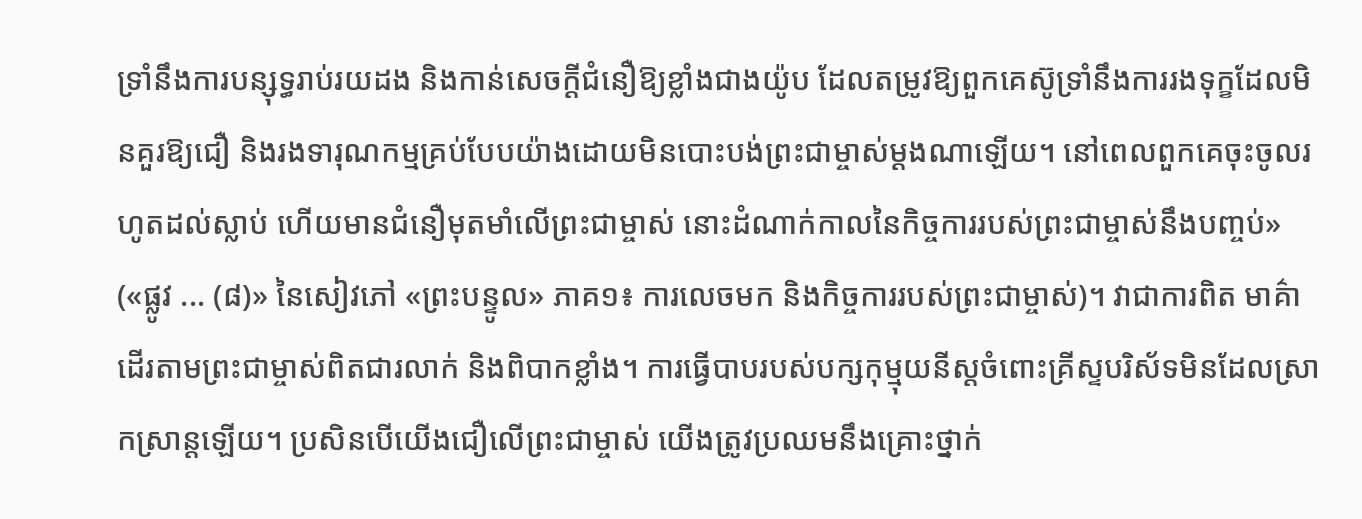ទ្រាំនឹងការបន្សុទ្ធរាប់រយដង និងកាន់សេចក្ដីជំនឿឱ្យខ្លាំងជាងយ៉ូប ដែលតម្រូវឱ្យពួកគេស៊ូទ្រាំនឹងការរងទុក្ខដែលមិនគួរឱ្យជឿ និងរងទារុណកម្មគ្រប់បែបយ៉ាងដោយមិនបោះបង់ព្រះជាម្ចាស់ម្ដងណាឡើយ។ នៅពេលពួកគេចុះចូលរហូតដល់ស្លាប់ ហើយមានជំនឿមុតមាំលើព្រះជាម្ចាស់ នោះដំណាក់កាលនៃកិច្ចការរបស់ព្រះជាម្ចាស់នឹងបញ្ចប់» («ផ្លូវ ... (៨)» នៃសៀវភៅ «ព្រះបន្ទូល» ភាគ១៖ ការលេចមក និងកិច្ចការរបស់ព្រះជាម្ចាស់)។ វាជាការពិត មាគ៌ាដើរតាមព្រះជាម្ចាស់ពិតជារលាក់ និងពិបាកខ្លាំង។ ការធ្វើបាបរបស់បក្សកុម្មុយនីស្តចំពោះគ្រីស្ទបរិស័ទមិនដែលស្រាកស្រាន្តឡើយ។ ប្រសិនបើយើងជឿលើព្រះជាម្ចាស់ យើងត្រូវប្រឈមនឹងគ្រោះថ្នាក់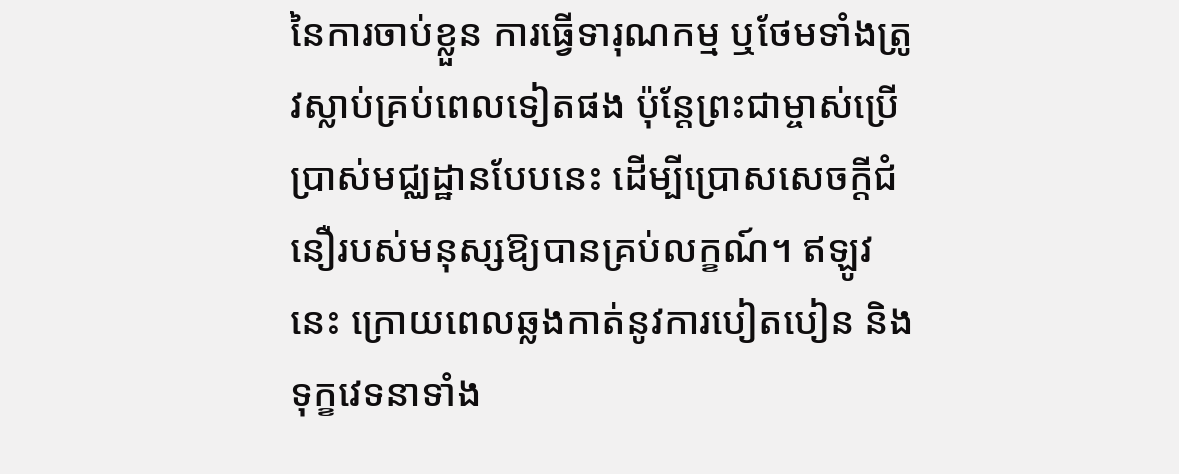នៃការចាប់ខ្លួន ការធ្វើទារុណកម្ម ឬថែមទាំងត្រូវស្លាប់គ្រប់ពេលទៀតផង ប៉ុន្តែព្រះជាម្ចាស់ប្រើប្រាស់មជ្ឈដ្ឋានបែបនេះ ដើម្បីប្រោសសេចក្តីជំនឿរបស់មនុស្សឱ្យបានគ្រប់លក្ខណ៍។ ឥឡូវនេះ ក្រោយពេលឆ្លងកាត់នូវការបៀតបៀន និងទុក្ខវេទនាទាំង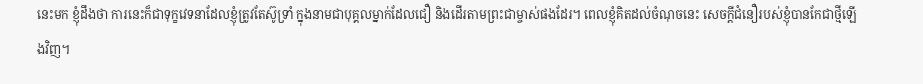នេះមក ខ្ញុំដឹងថា ការនេះក៏ជាទុក្ខវេទនាដែលខ្ញុំត្រូវតែស៊ូទ្រាំ ក្នុងនាមជាបុគ្គលម្នាក់ដែលជឿ និងដើរតាមព្រះជាម្ចាស់ផងដែរ។ ពេលខ្ញុំគិតដល់ចំណុចនេះ សេចក្តីជំនឿរបស់ខ្ញុំបានកែជាថ្មីឡើងវិញ។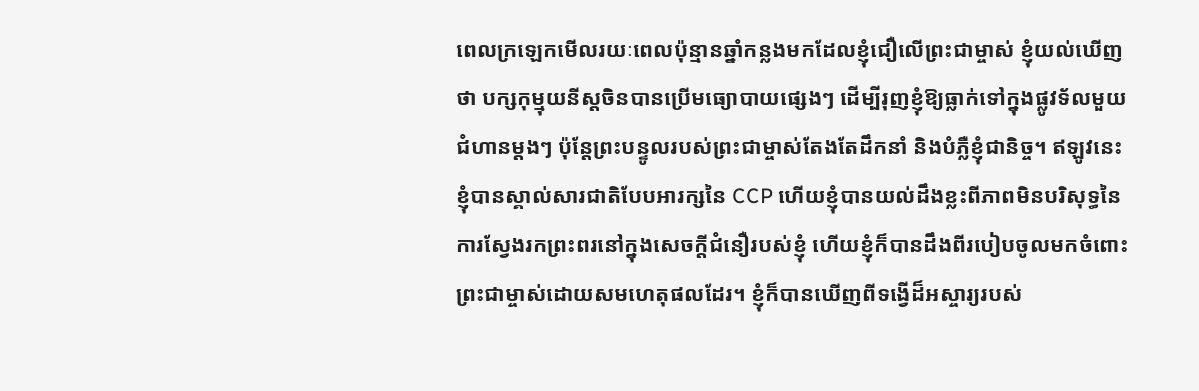ពេលក្រឡេកមើលរយៈពេលប៉ុន្មានឆ្នាំកន្លងមកដែលខ្ញុំជឿលើព្រះជាម្ចាស់ ខ្ញុំយល់ឃើញថា បក្សកុម្មុយនីស្តចិនបានប្រើមធ្យោបាយផ្សេងៗ ដើម្បីរុញខ្ញុំឱ្យធ្លាក់ទៅក្នុងផ្លូវទ័លមួយជំហានម្ដងៗ ប៉ុន្តែព្រះបន្ទូលរបស់ព្រះជាម្ចាស់តែងតែដឹកនាំ និងបំភ្លឺខ្ញុំជានិច្ច។ ឥឡូវនេះ ខ្ញុំបានស្គាល់សារជាតិបែបអារក្សនៃ CCP ហើយខ្ញុំបានយល់ដឹងខ្លះពីភាពមិនបរិសុទ្ធនៃការស្វែងរកព្រះពរនៅក្នុងសេចក្តីជំនឿរបស់ខ្ញុំ ហើយខ្ញុំក៏បានដឹងពីរបៀបចូលមកចំពោះព្រះជាម្ចាស់ដោយសមហេតុផលដែរ។ ខ្ញុំក៏បានឃើញពីទង្វើដ៏អស្ចារ្យរបស់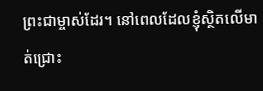ព្រះជាម្ចាស់ដែរ។ នៅពេលដែលខ្ញុំស្ថិតលើមាត់ជ្រោះ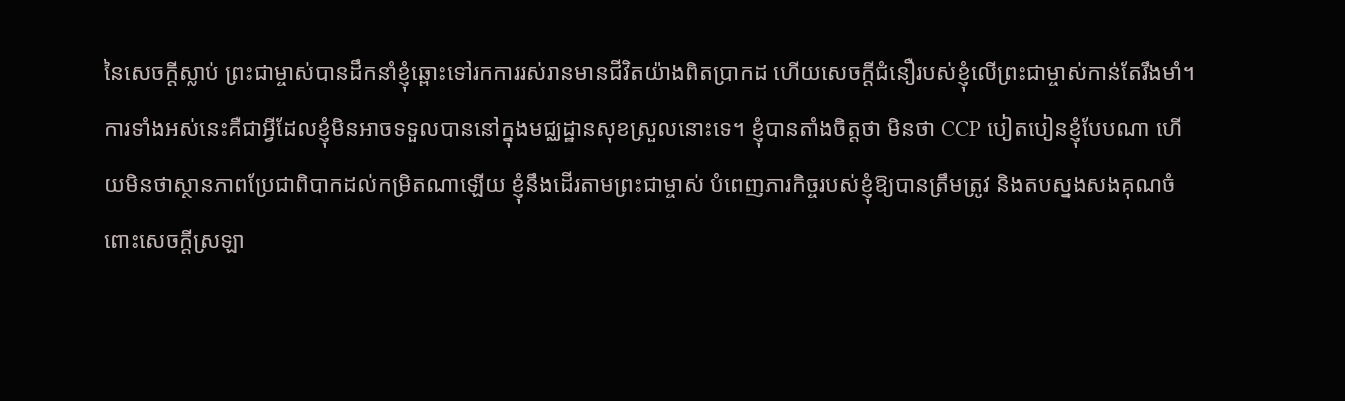នៃសេចក្តីស្លាប់ ព្រះជាម្ចាស់បានដឹកនាំខ្ញុំឆ្ពោះទៅរកការរស់រានមានជីវិតយ៉ាងពិតប្រាកដ ហើយសេចក្តីជំនឿរបស់ខ្ញុំលើព្រះជាម្ចាស់កាន់តែរឹងមាំ។ ការទាំងអស់នេះគឺជាអ្វីដែលខ្ញុំមិនអាចទទួលបាននៅក្នុងមជ្ឈដ្ឋានសុខស្រួលនោះទេ។ ខ្ញុំបានតាំងចិត្តថា មិនថា CCP បៀតបៀនខ្ញុំបែបណា ហើយមិនថាស្ថានភាពប្រែជាពិបាកដល់កម្រិតណាឡើយ ខ្ញុំនឹងដើរតាមព្រះជាម្ចាស់ បំពេញភារកិច្ចរបស់ខ្ញុំឱ្យបានត្រឹមត្រូវ និងតបស្នងសងគុណចំពោះសេចក្តីស្រឡា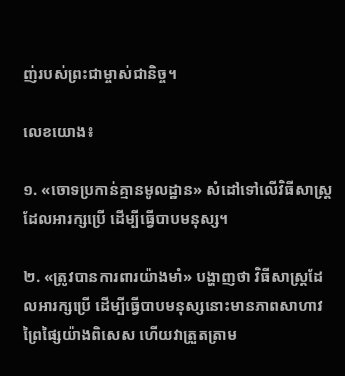ញ់របស់ព្រះជាម្ចាស់ជានិច្ច។

លេខយោង៖

១. «ចោទប្រកាន់គ្មានមូលដ្ឋាន» សំដៅទៅលើវិធីសាស្ត្រដែលអារក្សប្រើ ដើម្បីធ្វើបាបមនុស្ស។

២. «ត្រូវបានការពារយ៉ាងមាំ» បង្ហាញថា វិធីសាស្ត្រដែលអារក្សប្រើ ដើម្បីធ្វើបាបមនុស្សនោះមានភាពសាហាវព្រៃផ្សៃយ៉ាងពិសេស ហើយវាត្រួតត្រាម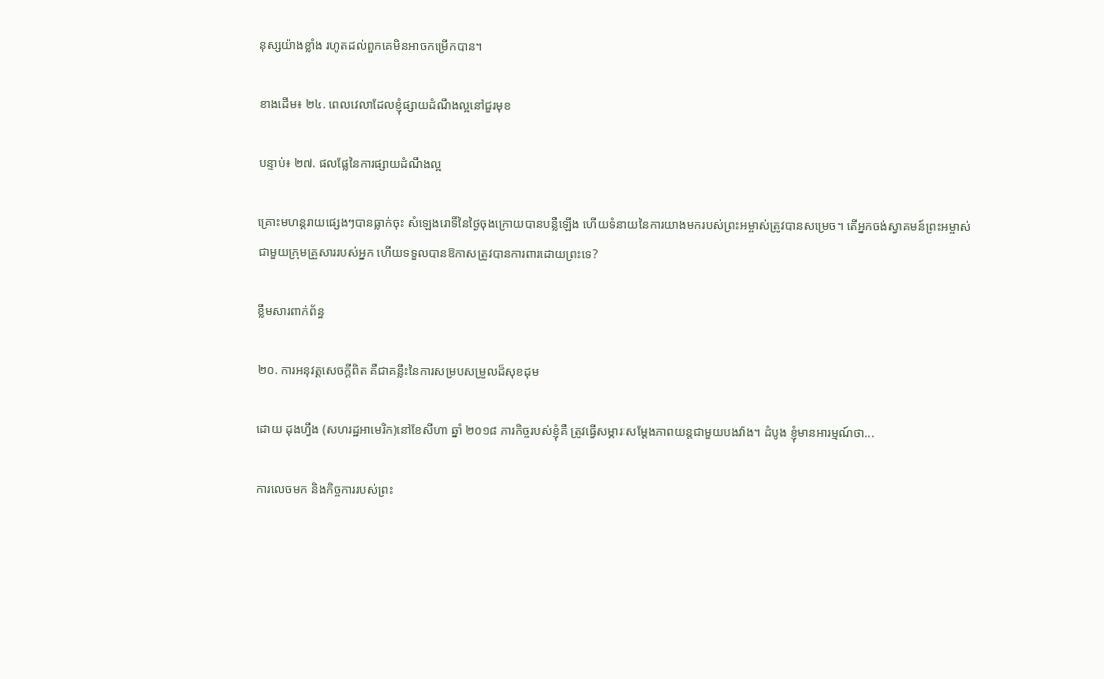នុស្សយ៉ាងខ្លាំង រហូតដល់ពួកគេមិនអាចកម្រើកបាន។

ខាងដើម៖ ២៤. ពេលវេលាដែលខ្ញុំផ្សាយដំណឹងល្អនៅជួរមុខ

បន្ទាប់៖ ២៧. ផលផ្លែនៃការផ្សាយដំណឹងល្អ

គ្រោះមហន្តរាយផ្សេងៗបានធ្លាក់ចុះ សំឡេងរោទិ៍នៃថ្ងៃចុងក្រោយបានបន្លឺឡើង ហើយទំនាយនៃការយាងមករបស់ព្រះអម្ចាស់ត្រូវបានសម្រេច។ តើអ្នកចង់ស្វាគមន៍ព្រះអម្ចាស់ជាមួយក្រុមគ្រួសាររបស់អ្នក ហើយទទួលបានឱកាសត្រូវបានការពារដោយព្រះទេ?

ខ្លឹមសារពាក់ព័ន្ធ

២០. ការអនុវត្តសេចក្ដីពិត គឺជាគន្លឹះនៃការសម្របសម្រួលដ៏សុខដុម

ដោយ ដុងហ្វឹង (សហរដ្ឋអាមេរិក)នៅខែសីហា ឆ្នាំ ២០១៨ ភារកិច្ចរបស់ខ្ញុំគឺ ត្រូវធ្វើសម្ភារៈសម្ដែងភាពយន្តជាមួយបងវ៉ាង។ ដំបូង ខ្ញុំមានអារម្មណ៍ថា...

ការលេចមក និងកិច្ចការរបស់ព្រះ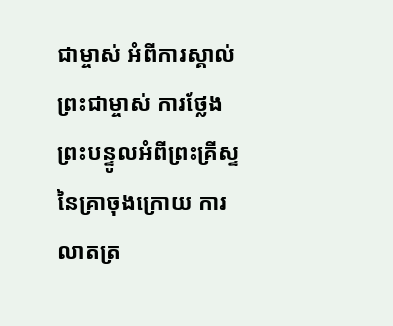ជាម្ចាស់ អំពីការស្គាល់ព្រះជាម្ចាស់ ការថ្លែងព្រះបន្ទូលអំពីព្រះគ្រីស្ទនៃគ្រាចុងក្រោយ ការលាតត្រ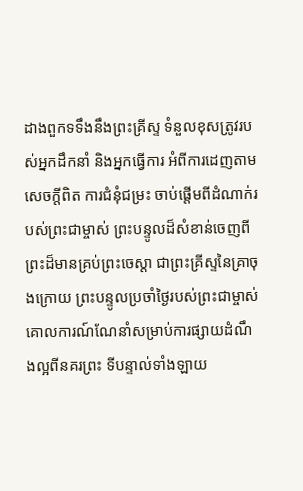ដាងពួកទទឹងនឹងព្រះគ្រីស្ទ ទំនួលខុសត្រូវរបស់អ្នកដឹកនាំ និងអ្នកធ្វើការ អំពីការដេញតាមសេចក្តីពិត ការជំនុំជម្រះ ចាប់ផ្ដើមពីដំណាក់របស់ព្រះជាម្ចាស់ ព្រះបន្ទូលដ៏សំខាន់ចេញពីព្រះដ៏មានគ្រប់ព្រះចេស្ដា ជាព្រះគ្រីស្ទនៃគ្រាចុងក្រោយ ព្រះបន្ទូលប្រចាំថ្ងៃរបស់ព្រះជាម្ចាស់ គោលការណ៍ណែនាំសម្រាប់ការផ្សាយដំណឹងល្អពីនគរព្រះ ទីបន្ទាល់ទាំងឡាយ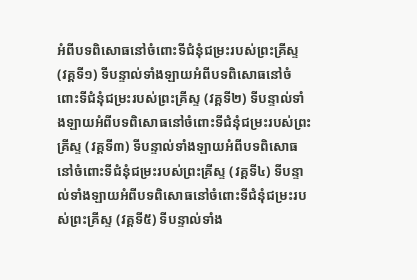អំពីបទពិសោធនៅចំពោះទីជំនុំជម្រះរបស់ព្រះគ្រីស្ទ (វគ្គទី១) ទីបន្ទាល់ទាំងឡាយអំពីបទពិសោធនៅចំពោះទីជំនុំជម្រះរបស់ព្រះគ្រីស្ទ (វគ្គទី២) ទីបន្ទាល់ទាំងឡាយអំពីបទពិសោធនៅចំពោះទីជំនុំជម្រះរបស់ព្រះគ្រីស្ទ (វគ្គទី៣) ទីបន្ទាល់ទាំងឡាយអំពីបទពិសោធនៅចំពោះទីជំនុំជម្រះរបស់ព្រះគ្រីស្ទ (វគ្គទី៤) ទីបន្ទាល់ទាំងឡាយអំពីបទពិសោធនៅចំពោះទីជំនុំជម្រះរបស់ព្រះគ្រីស្ទ (វគ្គទី៥) ទីបន្ទាល់ទាំង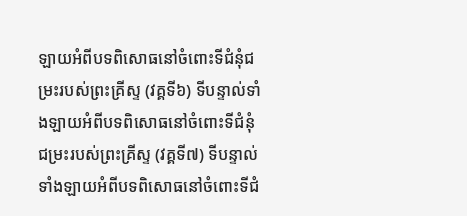ឡាយអំពីបទពិសោធនៅចំពោះទីជំនុំជម្រះរបស់ព្រះគ្រីស្ទ (វគ្គទី៦) ទីបន្ទាល់ទាំងឡាយអំពីបទពិសោធនៅចំពោះទីជំនុំជម្រះរបស់ព្រះគ្រីស្ទ (វគ្គទី៧) ទីបន្ទាល់ទាំងឡាយអំពីបទពិសោធនៅចំពោះទីជំ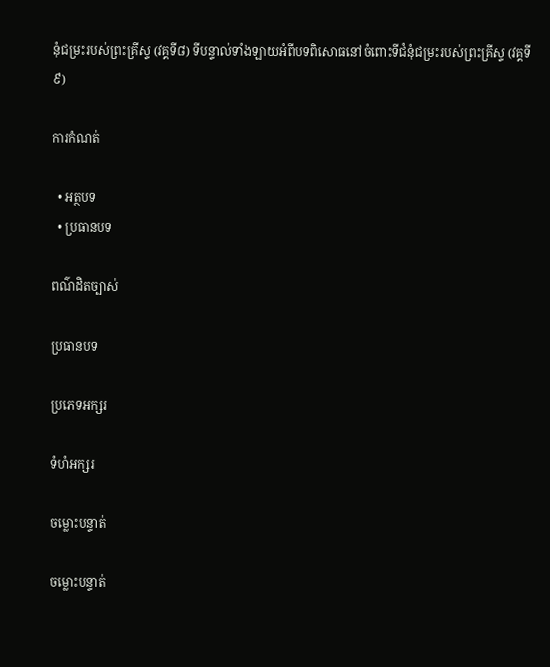នុំជម្រះរបស់ព្រះគ្រីស្ទ (វគ្គទី៨) ទីបន្ទាល់ទាំងឡាយអំពីបទពិសោធនៅចំពោះទីជំនុំជម្រះរបស់ព្រះគ្រីស្ទ (វគ្គទី៩)

ការកំណត់

  • អត្ថបទ
  • ប្រធានបទ

ពណ៌ដិតច្បាស់

ប្រធានបទ

ប្រភេទអក្សរ

ទំហំអក្សរ

ចម្លោះបន្ទាត់

ចម្លោះបន្ទាត់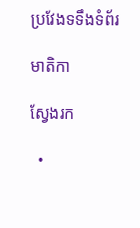ប្រវែងទទឹងទំព័រ

មាតិកា

ស្វែងរក

  •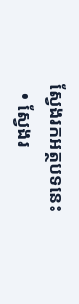ស្វែងរកអត្ថបទនេះ
  • ស្វែងរ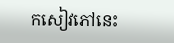កសៀវភៅនេះ